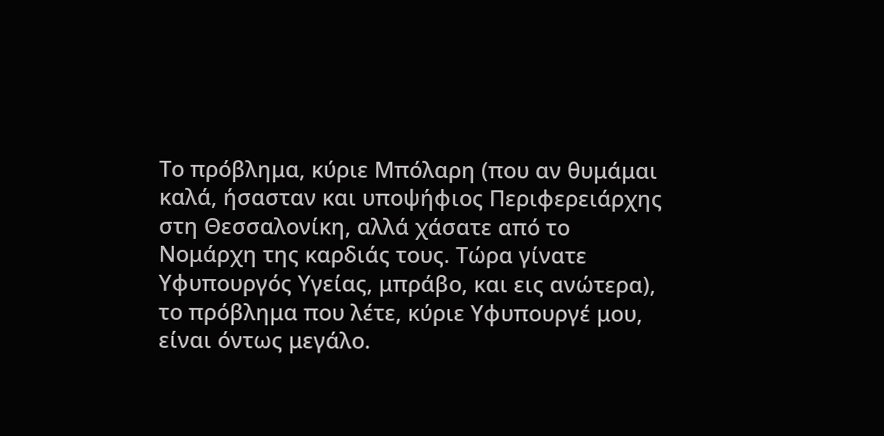Το πρόβλημα, κύριε Μπόλαρη (που αν θυμάμαι καλά, ήσασταν και υποψήφιος Περιφερειάρχης στη Θεσσαλονίκη, αλλά χάσατε από το Νομάρχη της καρδιάς τους. Τώρα γίνατε Υφυπουργός Υγείας, μπράβο, και εις ανώτερα), το πρόβλημα που λέτε, κύριε Υφυπουργέ μου, είναι όντως μεγάλο.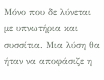Μόνο που δε λύνεται με υπνωτήρια και συσσίτια. Μια λύση θα ήταν να αποφάσιζε η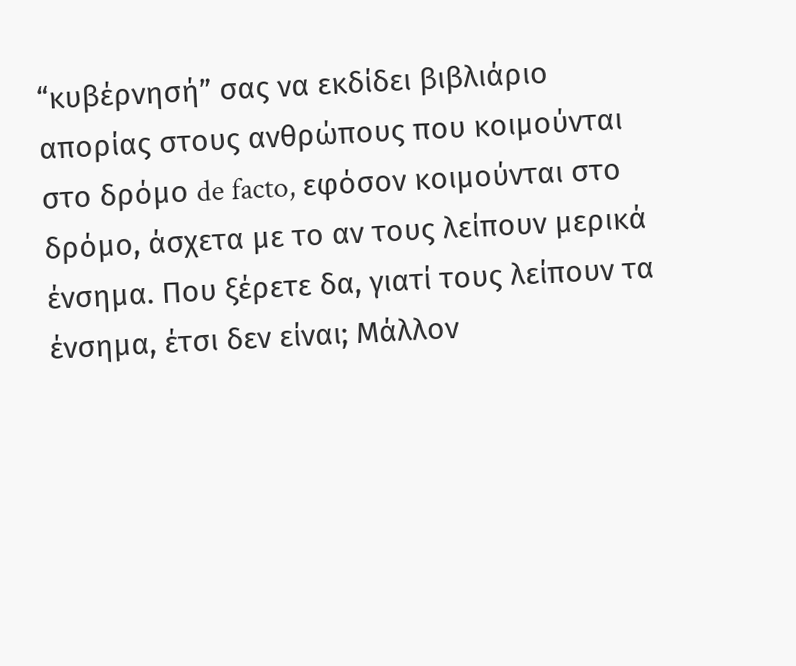“κυβέρνησή” σας να εκδίδει βιβλιάριο απορίας στους ανθρώπους που κοιμούνται στο δρόμο de facto, εφόσον κοιμούνται στο δρόμο, άσχετα με το αν τους λείπουν μερικά ένσημα. Που ξέρετε δα, γιατί τους λείπουν τα ένσημα, έτσι δεν είναι; Μάλλον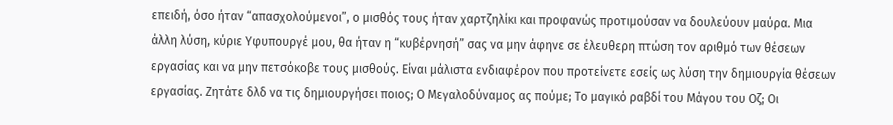επειδή, όσο ήταν “απασχολούμενοι”, ο μισθός τους ήταν χαρτζηλίκι και προφανώς προτιμούσαν να δουλεύουν μαύρα. Μια άλλη λύση, κύριε Υφυπουργέ μου, θα ήταν η “κυβέρνησή” σας να μην άφηνε σε έλευθερη πτώση τον αριθμό των θέσεων εργασίας και να μην πετσόκοβε τους μισθούς. Είναι μάλιστα ενδιαφέρον που προτείνετε εσείς ως λύση την δημιουργία θέσεων εργασίας. Ζητάτε δλδ να τις δημιουργήσει ποιος; Ο Μεγαλοδύναμος ας πούμε; Το μαγικό ραβδί του Μάγου του Οζ; Οι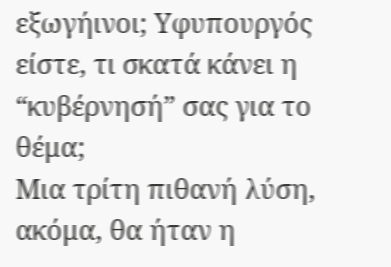εξωγήινοι; Υφυπουργός είστε, τι σκατά κάνει η “κυβέρνησή” σας για το θέμα;
Μια τρίτη πιθανή λύση, ακόμα, θα ήταν η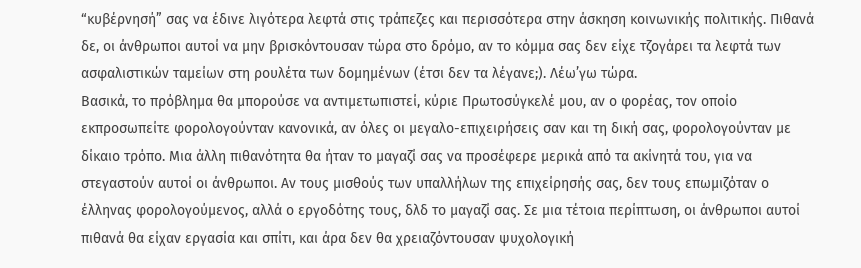“κυβέρνησή” σας να έδινε λιγότερα λεφτά στις τράπεζες και περισσότερα στην άσκηση κοινωνικής πολιτικής. Πιθανά δε, οι άνθρωποι αυτοί να μην βρισκόντουσαν τώρα στο δρόμο, αν το κόμμα σας δεν είχε τζογάρει τα λεφτά των ασφαλιστικών ταμείων στη ρουλέτα των δομημένων (έτσι δεν τα λέγανε;). Λέω’γω τώρα.
Βασικά, το πρόβλημα θα μπορούσε να αντιμετωπιστεί, κύριε Πρωτοσύγκελέ μου, αν ο φορέας, τον οποίο εκπροσωπείτε φορολογούνταν κανονικά, αν όλες οι μεγαλο-επιχειρήσεις σαν και τη δική σας, φορολογούνταν με δίκαιο τρόπο. Μια άλλη πιθανότητα θα ήταν το μαγαζί σας να προσέφερε μερικά από τα ακίνητά του, για να στεγαστούν αυτοί οι άνθρωποι. Αν τους μισθούς των υπαλλήλων της επιχείρησής σας, δεν τους επωμιζόταν ο έλληνας φορολογούμενος, αλλά ο εργοδότης τους, δλδ το μαγαζί σας. Σε μια τέτοια περίπτωση, οι άνθρωποι αυτοί πιθανά θα είχαν εργασία και σπίτι, και άρα δεν θα χρειαζόντουσαν ψυχολογική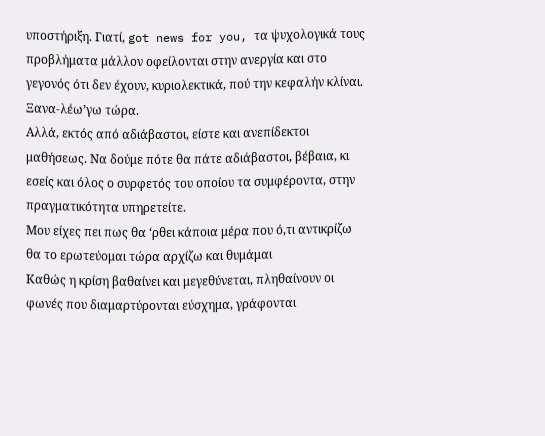υποστήριξη. Γιατί, got news for you, τα ψυχολογικά τους προβλήματα μάλλον οφείλονται στην ανεργία και στο γεγονός ότι δεν έχουν, κυριολεκτικά, πού την κεφαλήν κλίναι. Ξανα-λέω’γω τώρα.
Αλλά, εκτός από αδιάβαστοι, είστε και ανεπίδεκτοι μαθήσεως. Να δούμε πότε θα πάτε αδιάβαστοι, βέβαια, κι εσείς και όλος ο συρφετός του οποίου τα συμφέροντα, στην πραγματικότητα υπηρετείτε.
Μου είχες πει πως θα ‘ρθει κάποια μέρα που ό,τι αντικρίζω θα το ερωτεύομαι τώρα αρχίζω και θυμάμαι
Καθώς η κρίση βαθαίνει και μεγεθύνεται, πληθαίνουν οι φωνές που διαμαρτύρονται εύσχημα, γράφονται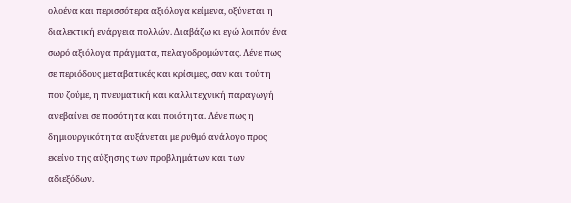ολοένα και περισσότερα αξιόλογα κείμενα, οξύνεται η διαλεκτική ενάργεια πολλών. Διαβάζω κι εγώ λοιπόν ένα σωρό αξιόλογα πράγματα, πελαγοδρομώντας. Λένε πως σε περιόδους μεταβατικές και κρίσιμες, σαν και τούτη που ζούμε, η πνευματική και καλλιτεχνική παραγωγή ανεβαίνει σε ποσότητα και ποιότητα. Λένε πως η δημιουργικότητα αυξάνεται με ρυθμό ανάλογο προς εκείνο της αύξησης των προβλημάτων και των αδιεξόδων.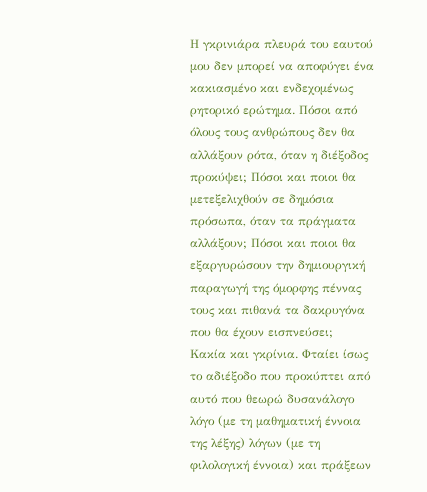Η γκρινιάρα πλευρά του εαυτού μου δεν μπορεί να αποφύγει ένα κακιασμένο και ενδεχομένως ρητορικό ερώτημα. Πόσοι από όλους τους ανθρώπους δεν θα αλλάξουν ρότα, όταν η διέξοδος προκύψει; Πόσοι και ποιοι θα μετεξελιχθούν σε δημόσια πρόσωπα, όταν τα πράγματα αλλάξουν; Πόσοι και ποιοι θα εξαργυρώσουν την δημιουργική παραγωγή της όμορφης πέννας τους και πιθανά τα δακρυγόνα που θα έχουν εισπνεύσει;
Κακία και γκρίνια. Φταίει ίσως το αδιέξοδο που προκύπτει από αυτό που θεωρώ δυσανάλογο λόγο (με τη μαθηματική έννοια της λέξης) λόγων (με τη φιλολογική έννοια) και πράξεων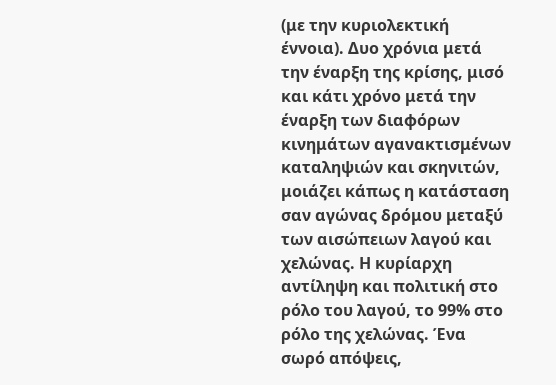(με την κυριολεκτική έννοια). Δυο χρόνια μετά την έναρξη της κρίσης, μισό και κάτι χρόνο μετά την έναρξη των διαφόρων κινημάτων αγανακτισμένων καταληψιών και σκηνιτών, μοιάζει κάπως η κατάσταση σαν αγώνας δρόμου μεταξύ των αισώπειων λαγού και χελώνας. Η κυρίαρχη αντίληψη και πολιτική στο ρόλο του λαγού, το 99% στο ρόλο της χελώνας. Ένα σωρό απόψεις,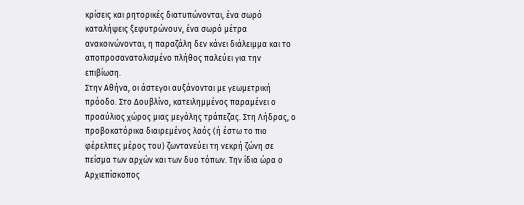κρίσεις και ρητορικές διατυπώνονται, ένα σωρό καταλήψεις ξεφυτρώνουν, ένα σωρό μέτρα ανακοινώνονται, η παραζάλη δεν κάνει διάλειμμα και το αποπροσανατολισμένο πλήθος παλεύει για την επιβίωση.
Στην Αθήνα, οι άστεγοι αυξάνονται με γεωμετρική πρόοδο. Στο Δουβλίνο, κατειλημμένος παραμένει ο προαύλιος χώρος μιας μεγάλης τράπεζας. Στη Λήδρας, ο προβοκατόρικα διαιρεμένος λαός (ή έστω το πιο φέρελπες μέρος του) ζωντανεύει τη νεκρή ζώνη σε πείσμα των αρχών και των δυο τόπων. Την ίδια ώρα ο Αρχιεπίσκοπος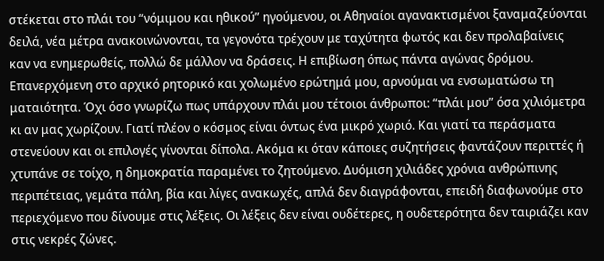στέκεται στο πλάι του “νόμιμου και ηθικού” ηγούμενου, οι Αθηναίοι αγανακτισμένοι ξαναμαζεύονται δειλά, νέα μέτρα ανακοινώνονται, τα γεγονότα τρέχουν με ταχύτητα φωτός και δεν προλαβαίνεις καν να ενημερωθείς, πολλώ δε μάλλον να δράσεις. Η επιβίωση όπως πάντα αγώνας δρόμου.
Επανερχόμενη στο αρχικό ρητορικό και χολωμένο ερώτημά μου, αρνούμαι να ενσωματώσω τη ματαιότητα. Όχι όσο γνωρίζω πως υπάρχουν πλάι μου τέτοιοι άνθρωποι: “πλάι μου” όσα χιλιόμετρα κι αν μας χωρίζουν. Γιατί πλέον ο κόσμος είναι όντως ένα μικρό χωριό. Και γιατί τα περάσματα στενεύουν και οι επιλογές γίνονται δίπολα. Ακόμα κι όταν κάποιες συζητήσεις φαντάζουν περιττές ή χτυπάνε σε τοίχο, η δημοκρατία παραμένει το ζητούμενο. Δυόμιση χιλιάδες χρόνια ανθρώπινης περιπέτειας, γεμάτα πάλη, βία και λίγες ανακωχές, απλά δεν διαγράφονται, επειδή διαφωνούμε στο περιεχόμενο που δίνουμε στις λέξεις. Οι λέξεις δεν είναι ουδέτερες, η ουδετερότητα δεν ταιριάζει καν στις νεκρές ζώνες.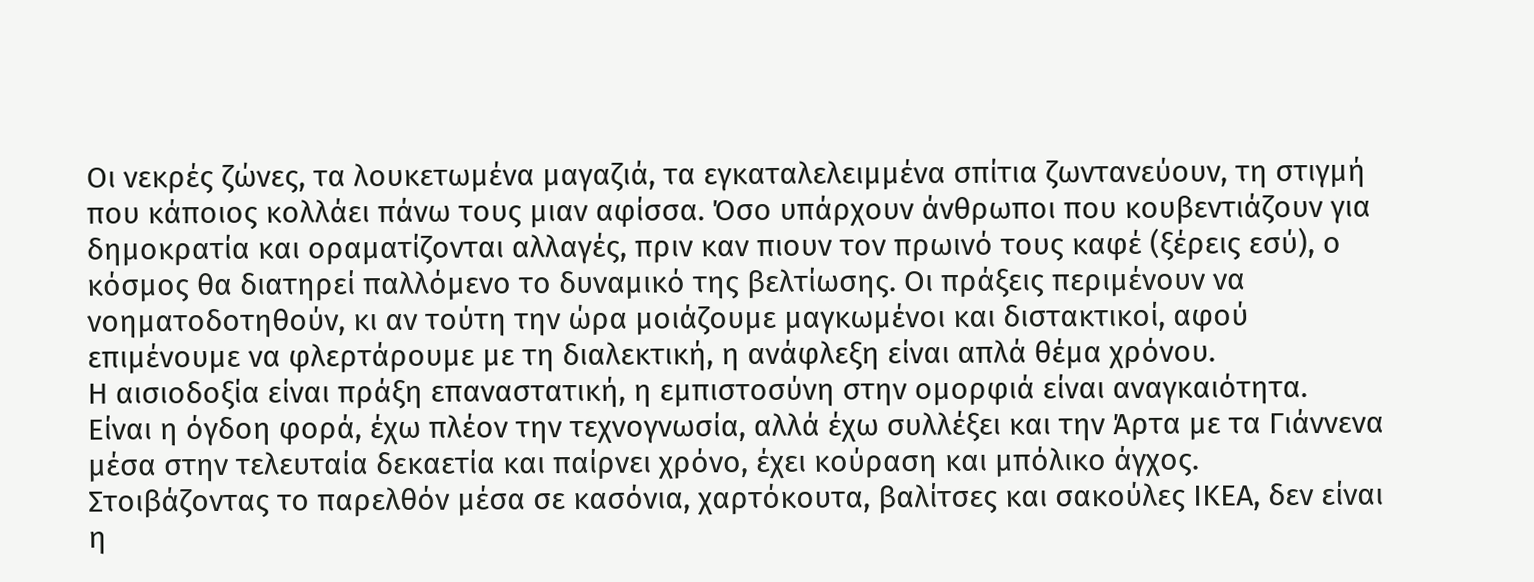Οι νεκρές ζώνες, τα λουκετωμένα μαγαζιά, τα εγκαταλελειμμένα σπίτια ζωντανεύουν, τη στιγμή που κάποιος κολλάει πάνω τους μιαν αφίσσα. Όσο υπάρχουν άνθρωποι που κουβεντιάζουν για δημοκρατία και οραματίζονται αλλαγές, πριν καν πιουν τον πρωινό τους καφέ (ξέρεις εσύ), ο κόσμος θα διατηρεί παλλόμενο το δυναμικό της βελτίωσης. Οι πράξεις περιμένουν να νοηματοδοτηθούν, κι αν τούτη την ώρα μοιάζουμε μαγκωμένοι και διστακτικοί, αφού επιμένουμε να φλερτάρουμε με τη διαλεκτική, η ανάφλεξη είναι απλά θέμα χρόνου.
Η αισιοδοξία είναι πράξη επαναστατική, η εμπιστοσύνη στην ομορφιά είναι αναγκαιότητα.
Είναι η όγδοη φορά, έχω πλέον την τεχνογνωσία, αλλά έχω συλλέξει και την Άρτα με τα Γιάννενα μέσα στην τελευταία δεκαετία και παίρνει χρόνο, έχει κούραση και μπόλικο άγχος. Στοιβάζοντας το παρελθόν μέσα σε κασόνια, χαρτόκουτα, βαλίτσες και σακούλες ΙΚΕΑ, δεν είναι η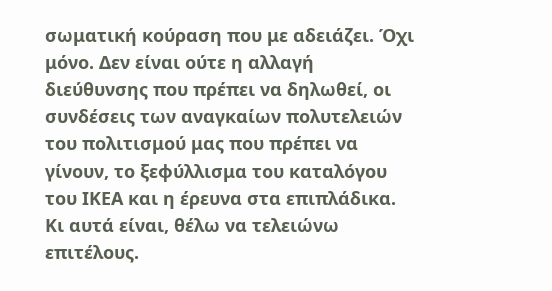σωματική κούραση που με αδειάζει. Όχι μόνο. Δεν είναι ούτε η αλλαγή διεύθυνσης που πρέπει να δηλωθεί, οι συνδέσεις των αναγκαίων πολυτελειών του πολιτισμού μας που πρέπει να γίνουν, το ξεφύλλισμα του καταλόγου του ΙΚΕΑ και η έρευνα στα επιπλάδικα. Κι αυτά είναι, θέλω να τελειώνω επιτέλους.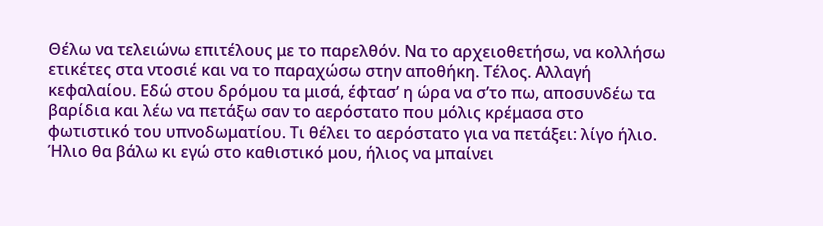Θέλω να τελειώνω επιτέλους με το παρελθόν. Να το αρχειοθετήσω, να κολλήσω ετικέτες στα ντοσιέ και να το παραχώσω στην αποθήκη. Τέλος. Αλλαγή κεφαλαίου. Εδώ στου δρόμου τα μισά, έφτασ’ η ώρα να σ’το πω, αποσυνδέω τα βαρίδια και λέω να πετάξω σαν το αερόστατο που μόλις κρέμασα στο φωτιστικό του υπνοδωματίου. Τι θέλει το αερόστατο για να πετάξει: λίγο ήλιο. Ήλιο θα βάλω κι εγώ στο καθιστικό μου, ήλιος να μπαίνει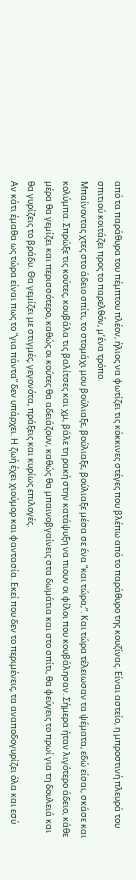από τα παράθυρα του πέμπτου πλέον, ήλιος να φωτίζει τις κόκκινες στέγες που βλέπω από το παράθυρο της κουζίνας. Είναι αστείο, η μπροστινή πλευρά του σπιτιού κοιτάζει προς το παρελθόν, μ’ένα τρόπο.
Μπαίνοντας χτες στο άδειο σπίτι, το στομάχι μου βούλιαξε, βούλιαξε, βούλιαξε μέσα σε ένα “και τώρα;”. Και τώρα τέλειωσαν τα ψέματα, εδώ είσαι, σκάσε και κολύμπα. Σπρώξε τις κούτες, κουβάλα τις βαλίτσες και χμ, βάλε τη ρακή στην κατάψυξη να πιουν οι φίλοι που κουβάλησαν. Σήμερα ήταν λιγότερο άδειο, κάθε μέρα θα γεμίζει και περισσότερο, καθώς οι κούτες θα αδειάζουν, καθώς θα μπαινοβγαίνεις στα δωμάτια και στο σπίτι, θα φεύγεις το πρωί για τη δουλειά και θα γυρίζεις το βράδυ. Θα γεμίζει με στιγμές, γεγονότα, πράξεις και κυρίως επιλογές.
Αν κάτι έμαθα ως τώρα είναι πως το “για πάντα” δεν υπάρχει. Η ζωή έχει χιούμορ και φαντασία. Εκεί που δεν το περιμένεις, τα αναποδογυρίζει όλα και εσύ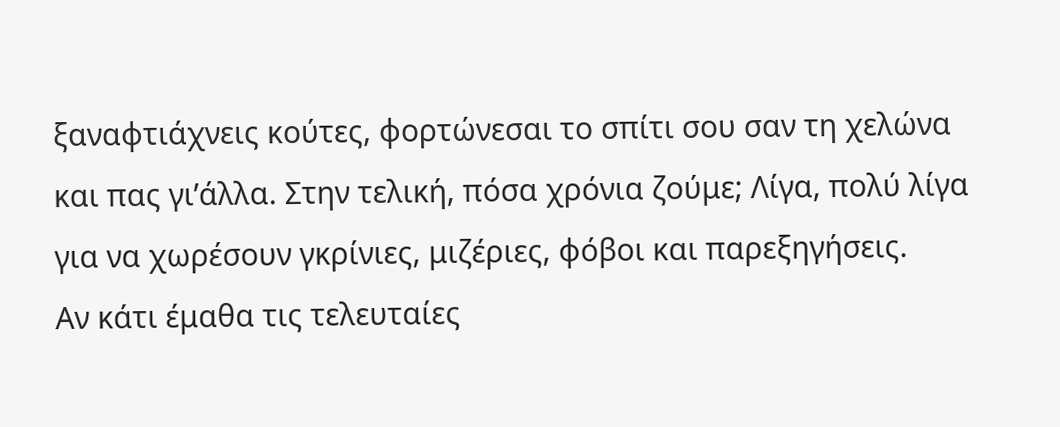ξαναφτιάχνεις κούτες, φορτώνεσαι το σπίτι σου σαν τη χελώνα και πας γι’άλλα. Στην τελική, πόσα χρόνια ζούμε; Λίγα, πολύ λίγα για να χωρέσουν γκρίνιες, μιζέριες, φόβοι και παρεξηγήσεις.
Αν κάτι έμαθα τις τελευταίες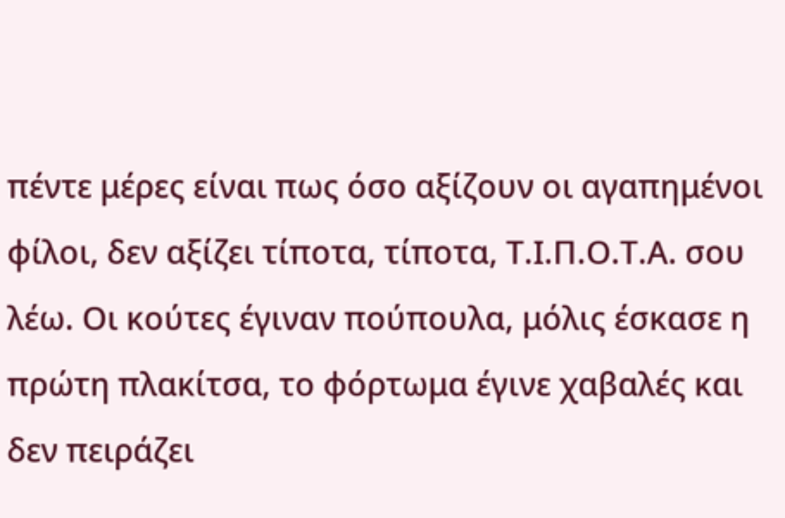πέντε μέρες είναι πως όσο αξίζουν οι αγαπημένοι φίλοι, δεν αξίζει τίποτα, τίποτα, Τ.Ι.Π.Ο.Τ.Α. σου λέω. Οι κούτες έγιναν πούπουλα, μόλις έσκασε η πρώτη πλακίτσα, το φόρτωμα έγινε χαβαλές και δεν πειράζει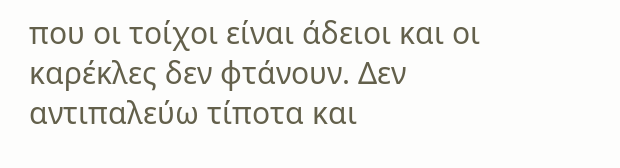που οι τοίχοι είναι άδειοι και οι καρέκλες δεν φτάνουν. Δεν αντιπαλεύω τίποτα και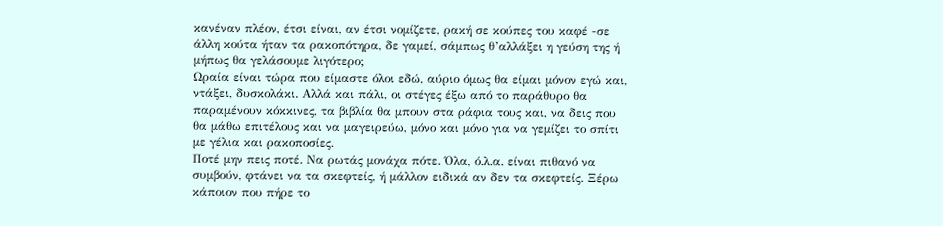κανέναν πλέον, έτσι είναι, αν έτσι νομίζετε, ρακή σε κούπες του καφέ -σε άλλη κούτα ήταν τα ρακοπότηρα, δε γαμεί, σάμπως θ’αλλάξει η γεύση της ή μήπως θα γελάσουμε λιγότερο;
Ωραία είναι τώρα που είμαστε όλοι εδώ, αύριο όμως θα είμαι μόνον εγώ και, ντάξει, δυσκολάκι. Αλλά και πάλι, οι στέγες έξω από το παράθυρο θα παραμένουν κόκκινες, τα βιβλία θα μπουν στα ράφια τους και, να δεις που θα μάθω επιτέλους και να μαγειρεύω, μόνο και μόνο για να γεμίζει το σπίτι με γέλια και ρακοποσίες.
Ποτέ μην πεις ποτέ. Να ρωτάς μονάχα πότε. Όλα, ό.λ.α. είναι πιθανό να συμβούν, φτάνει να τα σκεφτείς, ή μάλλον ειδικά αν δεν τα σκεφτείς. Ξέρω κάποιον που πήρε το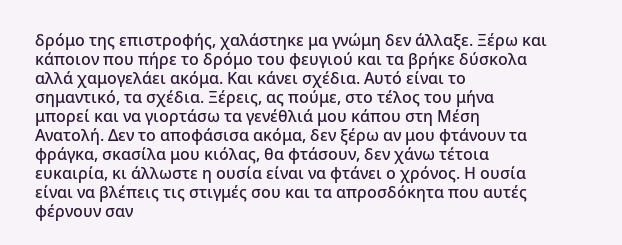δρόμο της επιστροφής, χαλάστηκε μα γνώμη δεν άλλαξε. Ξέρω και κάποιον που πήρε το δρόμο του φευγιού και τα βρήκε δύσκολα αλλά χαμογελάει ακόμα. Και κάνει σχέδια. Αυτό είναι το σημαντικό, τα σχέδια. Ξέρεις, ας πούμε, στο τέλος του μήνα μπορεί και να γιορτάσω τα γενέθλιά μου κάπου στη Μέση Ανατολή. Δεν το αποφάσισα ακόμα, δεν ξέρω αν μου φτάνουν τα φράγκα, σκασίλα μου κιόλας, θα φτάσουν, δεν χάνω τέτοια ευκαιρία, κι άλλωστε η ουσία είναι να φτάνει ο χρόνος. Η ουσία είναι να βλέπεις τις στιγμές σου και τα απροσδόκητα που αυτές φέρνουν σαν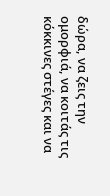δώρα, να ζεις την ομορφιά, να κοιτάς τις κόκκινες στέγες και να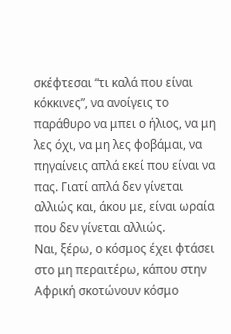σκέφτεσαι “τι καλά που είναι κόκκινες”, να ανοίγεις το παράθυρο να μπει ο ήλιος, να μη λες όχι, να μη λες φοβάμαι, να πηγαίνεις απλά εκεί που είναι να πας. Γιατί απλά δεν γίνεται αλλιώς και, άκου με, είναι ωραία που δεν γίνεται αλλιώς.
Ναι, ξέρω, ο κόσμος έχει φτάσει στο μη περαιτέρω, κάπου στην Αφρική σκοτώνουν κόσμο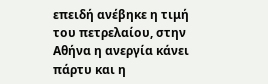επειδή ανέβηκε η τιμή του πετρελαίου, στην Αθήνα η ανεργία κάνει πάρτυ και η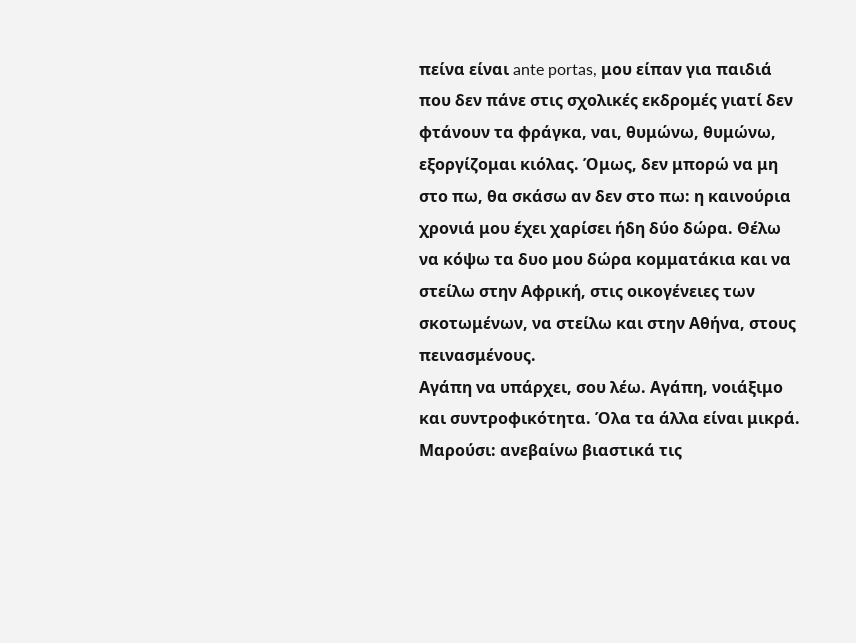πείνα είναι ante portas, μου είπαν για παιδιά που δεν πάνε στις σχολικές εκδρομές γιατί δεν φτάνουν τα φράγκα, ναι, θυμώνω, θυμώνω, εξοργίζομαι κιόλας. Όμως, δεν μπορώ να μη στο πω, θα σκάσω αν δεν στο πω: η καινούρια χρονιά μου έχει χαρίσει ήδη δύο δώρα. Θέλω να κόψω τα δυο μου δώρα κομματάκια και να στείλω στην Αφρική, στις οικογένειες των σκοτωμένων, να στείλω και στην Αθήνα, στους πεινασμένους.
Αγάπη να υπάρχει, σου λέω. Αγάπη, νοιάξιμο και συντροφικότητα. Όλα τα άλλα είναι μικρά.
Μαρούσι: ανεβαίνω βιαστικά τις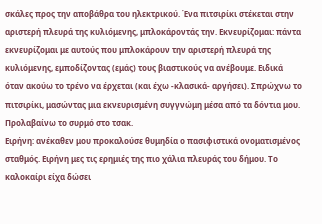σκάλες προς την αποβάθρα του ηλεκτρικού. Ένα πιτσιρίκι στέκεται στην αριστερή πλευρά της κυλιόμενης, μπλοκάροντάς την. Εκνευρίζομαι: πάντα εκνευρίζομαι με αυτούς που μπλοκάρουν την αριστερή πλευρά της κυλιόμενης, εμποδίζοντας (εμάς) τους βιαστικούς να ανέβουμε. Ειδικά όταν ακούω το τρένο να έρχεται (και έχω -κλασικά- αργήσει). Σπρώχνω το πιτσιρίκι, μασώντας μια εκνευρισμένη συγγνώμη μέσα από τα δόντια μου. Προλαβαίνω το συρμό στο τσακ.
Ειρήνη: ανέκαθεν μου προκαλούσε θυμηδία ο πασιφιστικά ονοματισμένος σταθμός. Ειρήνη μες τις ερημιές της πιο χάλια πλευράς του δήμου. Το καλοκαίρι είχα δώσει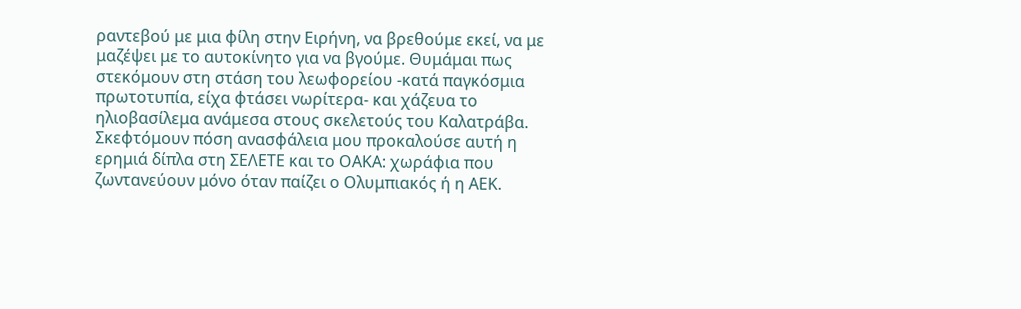ραντεβού με μια φίλη στην Ειρήνη, να βρεθούμε εκεί, να με μαζέψει με το αυτοκίνητο για να βγούμε. Θυμάμαι πως στεκόμουν στη στάση του λεωφορείου -κατά παγκόσμια πρωτοτυπία, είχα φτάσει νωρίτερα- και χάζευα το ηλιοβασίλεμα ανάμεσα στους σκελετούς του Καλατράβα. Σκεφτόμουν πόση ανασφάλεια μου προκαλούσε αυτή η ερημιά δίπλα στη ΣΕΛΕΤΕ και το ΟΑΚΑ: χωράφια που ζωντανεύουν μόνο όταν παίζει ο Ολυμπιακός ή η ΑΕΚ.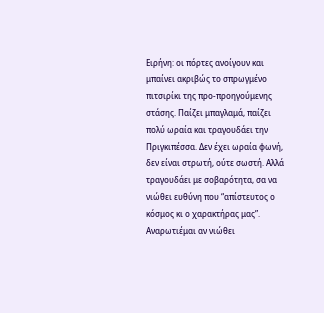Ειρήνη: οι πόρτες ανοίγουν και μπαίνει ακριβώς το σπρωγμένο πιτσιρίκι της προ-προηγούμενης στάσης. Παίζει μπαγλαμά, παίζει πολύ ωραία και τραγουδάει την Πριγκιπέσσα. Δεν έχει ωραία φωνή, δεν είναι στρωτή, ούτε σωστή. Αλλά τραγουδάει με σοβαρότητα, σα να νιώθει ευθύνη που “απίστευτος ο κόσμος κι ο χαρακτήρας μας”. Αναρωτιέμαι αν νιώθει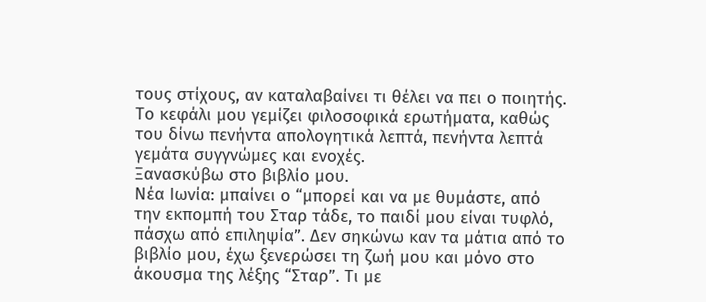τους στίχους, αν καταλαβαίνει τι θέλει να πει ο ποιητής. Το κεφάλι μου γεμίζει φιλοσοφικά ερωτήματα, καθώς του δίνω πενήντα απολογητικά λεπτά, πενήντα λεπτά γεμάτα συγγνώμες και ενοχές.
Ξανασκύβω στο βιβλίο μου.
Νέα Ιωνία: μπαίνει ο “μπορεί και να με θυμάστε, από την εκπομπή του Σταρ τάδε, το παιδί μου είναι τυφλό, πάσχω από επιληψία”. Δεν σηκώνω καν τα μάτια από το βιβλίο μου, έχω ξενερώσει τη ζωή μου και μόνο στο άκουσμα της λέξης “Σταρ”. Τι με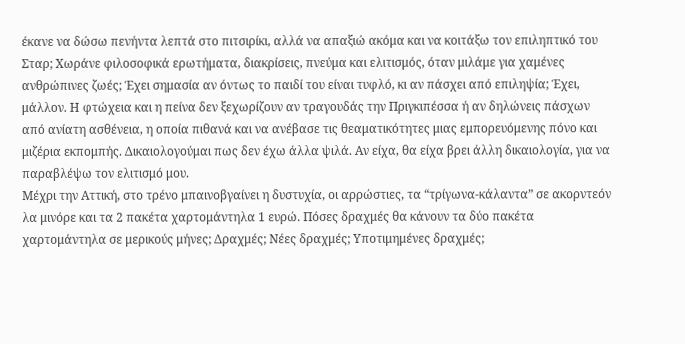έκανε να δώσω πενήντα λεπτά στο πιτσιρίκι, αλλά να απαξιώ ακόμα και να κοιτάξω τον επιληπτικό του Σταρ; Χωράνε φιλοσοφικά ερωτήματα, διακρίσεις, πνεύμα και ελιτισμός, όταν μιλάμε για χαμένες ανθρώπινες ζωές; Έχει σημασία αν όντως το παιδί του είναι τυφλό, κι αν πάσχει από επιληψία; Έχει, μάλλον. Η φτώχεια και η πείνα δεν ξεχωρίζουν αν τραγουδάς την Πριγκιπέσσα ή αν δηλώνεις πάσχων από ανίατη ασθένεια, η οποία πιθανά και να ανέβασε τις θεαματικότητες μιας εμπορευόμενης πόνο και μιζέρια εκπομπής. Δικαιολογούμαι πως δεν έχω άλλα ψιλά. Αν είχα, θα είχα βρει άλλη δικαιολογία, για να παραβλέψω τον ελιτισμό μου.
Μέχρι την Αττική, στο τρένο μπαινοβγαίνει η δυστυχία, οι αρρώστιες, τα “τρίγωνα-κάλαντα” σε ακορντεόν λα μινόρε και τα 2 πακέτα χαρτομάντηλα 1 ευρώ. Πόσες δραχμές θα κάνουν τα δύο πακέτα χαρτομάντηλα σε μερικούς μήνες; Δραχμές; Νέες δραχμές; Υποτιμημένες δραχμές;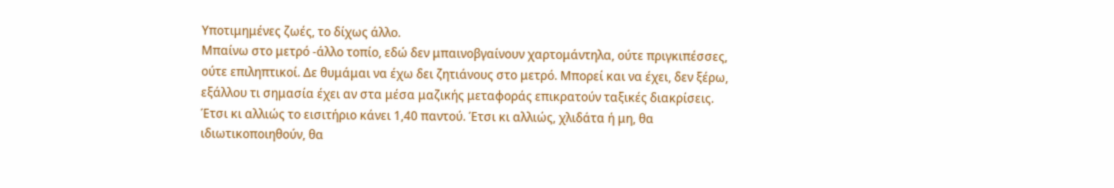Υποτιμημένες ζωές, το δίχως άλλο.
Μπαίνω στο μετρό -άλλο τοπίο, εδώ δεν μπαινοβγαίνουν χαρτομάντηλα, ούτε πριγκιπέσσες, ούτε επιληπτικοί. Δε θυμάμαι να έχω δει ζητιάνους στο μετρό. Μπορεί και να έχει, δεν ξέρω, εξάλλου τι σημασία έχει αν στα μέσα μαζικής μεταφοράς επικρατούν ταξικές διακρίσεις. Έτσι κι αλλιώς το εισιτήριο κάνει 1,40 παντού. Έτσι κι αλλιώς, χλιδάτα ή μη, θα ιδιωτικοποιηθούν, θα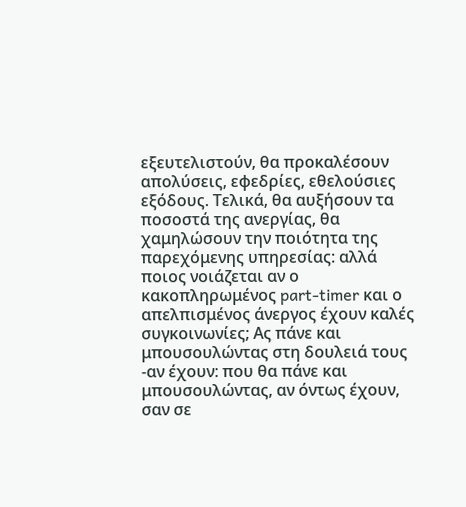εξευτελιστούν, θα προκαλέσουν απολύσεις, εφεδρίες, εθελούσιες εξόδους. Τελικά, θα αυξήσουν τα ποσοστά της ανεργίας, θα χαμηλώσουν την ποιότητα της παρεχόμενης υπηρεσίας: αλλά ποιος νοιάζεται αν ο κακοπληρωμένος part-timer και ο απελπισμένος άνεργος έχουν καλές συγκοινωνίες; Ας πάνε και μπουσουλώντας στη δουλειά τους -αν έχουν: που θα πάνε και μπουσουλώντας, αν όντως έχουν, σαν σε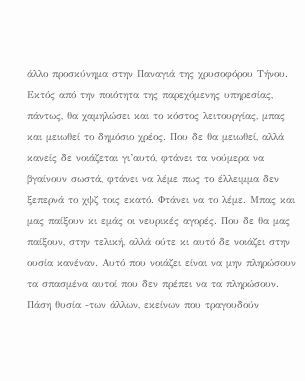άλλο προσκύνημα στην Παναγιά της χρυσοφόρου Τήνου.
Εκτός από την ποιότητα της παρεχόμενης υπηρεσίας, πάντως, θα χαμηλώσει και το κόστος λειτουργίας, μπας και μειωθεί το δημόσιο χρέος. Που δε θα μειωθεί, αλλά κανείς δε νοιάζεται γι’αυτό, φτάνει τα νούμερα να βγαίνουν σωστά, φτάνει να λέμε πως το έλλειμμα δεν ξεπερνά το χψζ τοις εκατό. Φτάνει να το λέμε. Μπας και μας παίξουν κι εμάς οι νευρικές αγορές. Που δε θα μας παίξουν, στην τελική, αλλά ούτε κι αυτό δε νοιάζει στην ουσία κανέναν. Αυτό που νοιάζει είναι να μην πληρώσουν τα σπασμένα αυτοί που δεν πρέπει να τα πληρώσουν. Πάση θυσία -των άλλων, εκείνων που τραγουδούν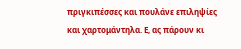πριγκιπέσσες και πουλάνε επιληψίες και χαρτομάντηλα. Ε, ας πάρουν κι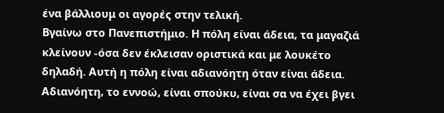ένα βάλλιουμ οι αγορές στην τελική.
Βγαίνω στο Πανεπιστήμιο. Η πόλη είναι άδεια, τα μαγαζιά κλείνουν -όσα δεν έκλεισαν οριστικά και με λουκέτο δηλαδή. Αυτή η πόλη είναι αδιανόητη όταν είναι άδεια. Αδιανόητη, το εννοώ, είναι σπούκυ, είναι σα να έχει βγει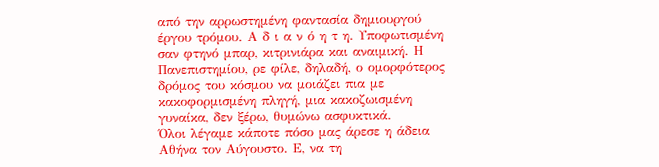από την αρρωστημένη φαντασία δημιουργού έργου τρόμου. Α δ ι α ν ό η τ η. Υποφωτισμένη σαν φτηνό μπαρ, κιτρινιάρα και αναιμική. Η Πανεπιστημίου, ρε φίλε, δηλαδή, ο ομορφότερος δρόμος του κόσμου να μοιάζει πια με κακοφορμισμένη πληγή, μια κακοζωισμένη γυναίκα, δεν ξέρω, θυμώνω ασφυκτικά.
Όλοι λέγαμε κάποτε πόσο μας άρεσε η άδεια Αθήνα τον Αύγουστο. Ε, να τη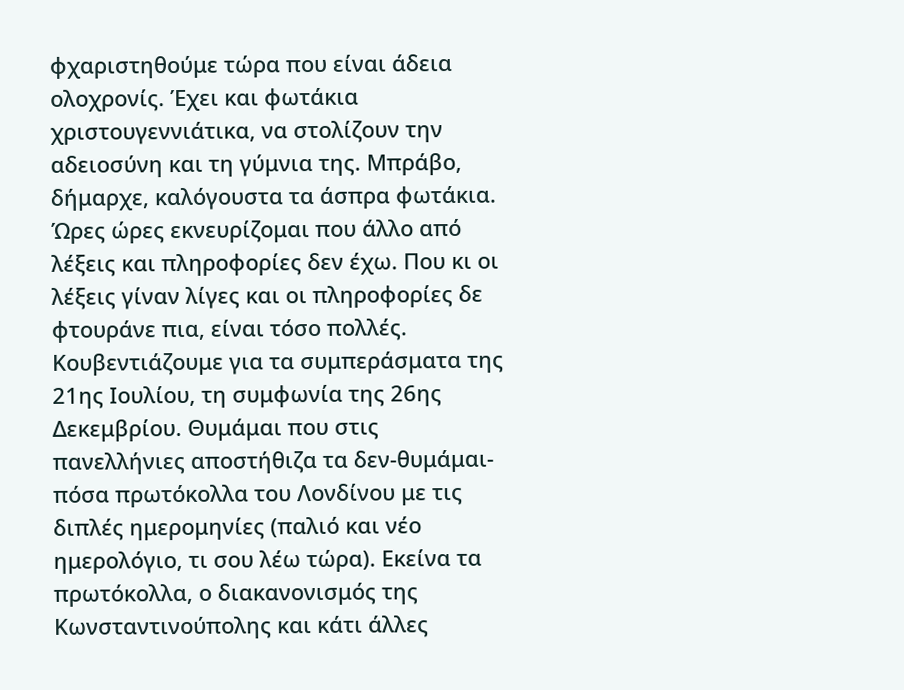φχαριστηθούμε τώρα που είναι άδεια ολοχρονίς. Έχει και φωτάκια χριστουγεννιάτικα, να στολίζουν την αδειοσύνη και τη γύμνια της. Μπράβο, δήμαρχε, καλόγουστα τα άσπρα φωτάκια.
Ώρες ώρες εκνευρίζομαι που άλλο από λέξεις και πληροφορίες δεν έχω. Που κι οι λέξεις γίναν λίγες και οι πληροφορίες δε φτουράνε πια, είναι τόσο πολλές. Κουβεντιάζουμε για τα συμπεράσματα της 21ης Ιουλίου, τη συμφωνία της 26ης Δεκεμβρίου. Θυμάμαι που στις πανελλήνιες αποστήθιζα τα δεν-θυμάμαι-πόσα πρωτόκολλα του Λονδίνου με τις διπλές ημερομηνίες (παλιό και νέο ημερολόγιο, τι σου λέω τώρα). Εκείνα τα πρωτόκολλα, ο διακανονισμός της Κωνσταντινούπολης και κάτι άλλες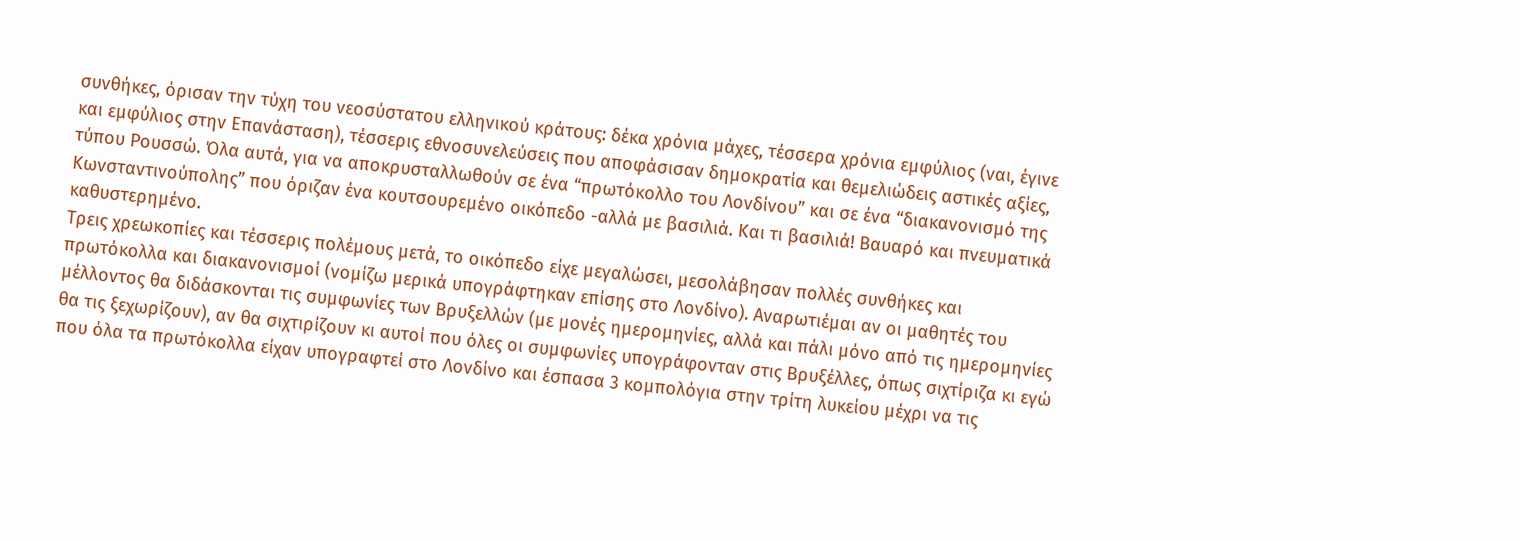συνθήκες, όρισαν την τύχη του νεοσύστατου ελληνικού κράτους: δέκα χρόνια μάχες, τέσσερα χρόνια εμφύλιος (ναι, έγινε και εμφύλιος στην Επανάσταση), τέσσερις εθνοσυνελεύσεις που αποφάσισαν δημοκρατία και θεμελιώδεις αστικές αξίες, τύπου Ρουσσώ. Όλα αυτά, για να αποκρυσταλλωθούν σε ένα “πρωτόκολλο του Λονδίνου” και σε ένα “διακανονισμό της Κωνσταντινούπολης” που όριζαν ένα κουτσουρεμένο οικόπεδο -αλλά με βασιλιά. Και τι βασιλιά! Βαυαρό και πνευματικά καθυστερημένο.
Τρεις χρεωκοπίες και τέσσερις πολέμους μετά, το οικόπεδο είχε μεγαλώσει, μεσολάβησαν πολλές συνθήκες και πρωτόκολλα και διακανονισμοί (νομίζω μερικά υπογράφτηκαν επίσης στο Λονδίνο). Αναρωτιέμαι αν οι μαθητές του μέλλοντος θα διδάσκονται τις συμφωνίες των Βρυξελλών (με μονές ημερομηνίες, αλλά και πάλι μόνο από τις ημερομηνίες θα τις ξεχωρίζουν), αν θα σιχτιρίζουν κι αυτοί που όλες οι συμφωνίες υπογράφονταν στις Βρυξέλλες, όπως σιχτίριζα κι εγώ που όλα τα πρωτόκολλα είχαν υπογραφτεί στο Λονδίνο και έσπασα 3 κομπολόγια στην τρίτη λυκείου μέχρι να τις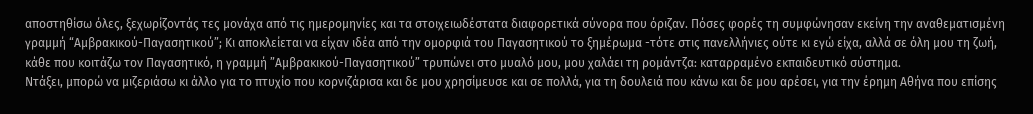αποστηθίσω όλες, ξεχωρίζοντάς τες μονάχα από τις ημερομηνίες και τα στοιχειωδέστατα διαφορετικά σύνορα που όριζαν. Πόσες φορές τη συμφώνησαν εκείνη την αναθεματισμένη γραμμή “Αμβρακικού-Παγασητικού”; Κι αποκλείεται να είχαν ιδέα από την ομορφιά του Παγασητικού το ξημέρωμα -τότε στις πανελλήνιες ούτε κι εγώ είχα, αλλά σε όλη μου τη ζωή, κάθε που κοιτάζω τον Παγασητικό, η γραμμή ”Αμβρακικού-Παγασητικού” τρυπώνει στο μυαλό μου, μου χαλάει τη ρομάντζα: καταρραμένο εκπαιδευτικό σύστημα.
Ντάξει, μπορώ να μιζεριάσω κι άλλο για το πτυχίο που κορνιζάρισα και δε μου χρησίμευσε και σε πολλά, για τη δουλειά που κάνω και δε μου αρέσει, για την έρημη Αθήνα που επίσης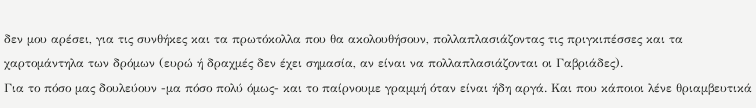δεν μου αρέσει, για τις συνθήκες και τα πρωτόκολλα που θα ακολουθήσουν, πολλαπλασιάζοντας τις πριγκιπέσσες και τα χαρτομάντηλα των δρόμων (ευρώ ή δραχμές δεν έχει σημασία, αν είναι να πολλαπλασιάζονται οι Γαβριάδες).
Για το πόσο μας δουλεύουν -μα πόσο πολύ όμως- και το παίρνουμε γραμμή όταν είναι ήδη αργά. Και που κάποιοι λένε θριαμβευτικά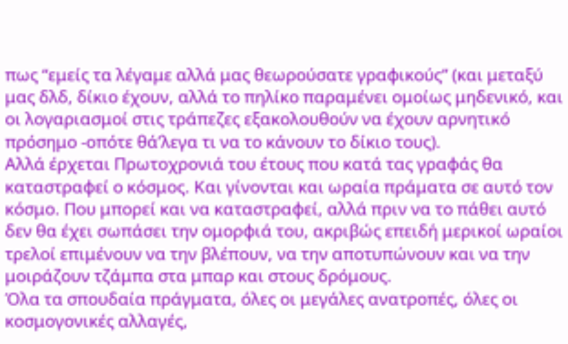πως “εμείς τα λέγαμε αλλά μας θεωρούσατε γραφικούς” (και μεταξύ μας δλδ, δίκιο έχουν, αλλά το πηλίκο παραμένει ομοίως μηδενικό, και οι λογαριασμοί στις τράπεζες εξακολουθούν να έχουν αρνητικό πρόσημο -οπότε θά’λεγα τι να το κάνουν το δίκιο τους).
Αλλά έρχεται Πρωτοχρονιά του έτους που κατά τας γραφάς θα καταστραφεί ο κόσμος. Και γίνονται και ωραία πράματα σε αυτό τον κόσμο. Που μπορεί και να καταστραφεί, αλλά πριν να το πάθει αυτό δεν θα έχει σωπάσει την ομορφιά του, ακριβώς επειδή μερικοί ωραίοι τρελοί επιμένουν να την βλέπουν, να την αποτυπώνουν και να την μοιράζουν τζάμπα στα μπαρ και στους δρόμους.
Όλα τα σπουδαία πράγματα, όλες οι μεγάλες ανατροπές, όλες οι κοσμογονικές αλλαγές,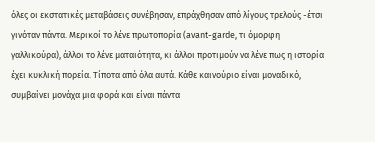όλες οι εκστατικές μεταβάσεις συνέβησαν, επράχθησαν από λίγους τρελούς -έτσι γινόταν πάντα. Μερικοί το λένε πρωτοπορία (avant-garde, τι όμορφη γαλλικούρα), άλλοι το λένε ματαιότητα, κι άλλοι προτιμούν να λένε πως η ιστορία έχει κυκλική πορεία. Τίποτα από όλα αυτά. Κάθε καινούριο είναι μοναδικό, συμβαίνει μονάχα μια φορά και είναι πάντα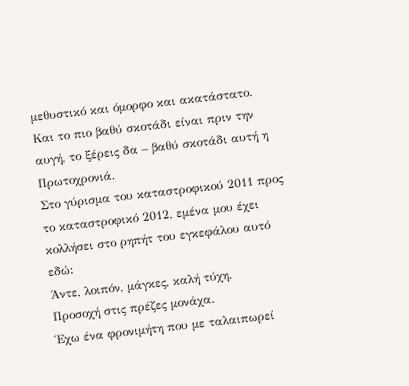μεθυστικό και όμορφο και ακατάστατο.
Και το πιο βαθύ σκοτάδι είναι πριν την αυγή, το ξέρεις δα – βαθύ σκοτάδι αυτή η Πρωτοχρονιά.
Στο γύρισμα του καταστροφικού 2011 προς το καταστροφικό 2012, εμένα μου έχει κολλήσει στο ρηπήτ του εγκεφάλου αυτό εδώ:
Άντε, λοιπόν, μάγκες, καλή τύχη.
Προσοχή στις πρέζες μονάχα.
Έχω ένα φρονιμήτη που με ταλαιπωρεί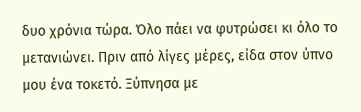δυο χρόνια τώρα. Όλο πάει να φυτρώσει κι όλο το μετανιώνει. Πριν από λίγες μέρες, είδα στον ύπνο μου ένα τοκετό. Ξύπνησα με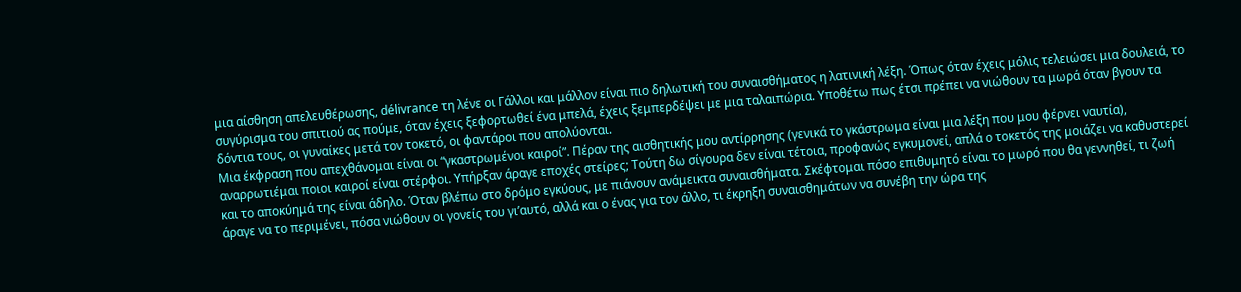μια αίσθηση απελευθέρωσης, délivrance τη λένε οι Γάλλοι και μάλλον είναι πιο δηλωτική του συναισθήματος η λατινική λέξη. Όπως όταν έχεις μόλις τελειώσει μια δουλειά, το συγύρισμα του σπιτιού ας πούμε, όταν έχεις ξεφορτωθεί ένα μπελά, έχεις ξεμπερδέψει με μια ταλαιπώρια. Υποθέτω πως έτσι πρέπει να νιώθουν τα μωρά όταν βγουν τα δόντια τους, οι γυναίκες μετά τον τοκετό, οι φαντάροι που απολύονται.
Μια έκφραση που απεχθάνομαι είναι οι “γκαστρωμένοι καιροί”. Πέραν της αισθητικής μου αντίρρησης (γενικά το γκάστρωμα είναι μια λέξη που μου φέρνει ναυτία), αναρρωτιέμαι ποιοι καιροί είναι στέρφοι. Υπήρξαν άραγε εποχές στείρες; Τούτη δω σίγουρα δεν είναι τέτοια, προφανώς εγκυμονεί, απλά ο τοκετός της μοιάζει να καθυστερεί και το αποκύημά της είναι άδηλο. Όταν βλέπω στο δρόμο εγκύους, με πιάνουν ανάμεικτα συναισθήματα. Σκέφτομαι πόσο επιθυμητό είναι το μωρό που θα γεννηθεί, τι ζωή άραγε να το περιμένει, πόσα νιώθουν οι γονείς του γι’αυτό, αλλά και ο ένας για τον άλλο, τι έκρηξη συναισθημάτων να συνέβη την ώρα της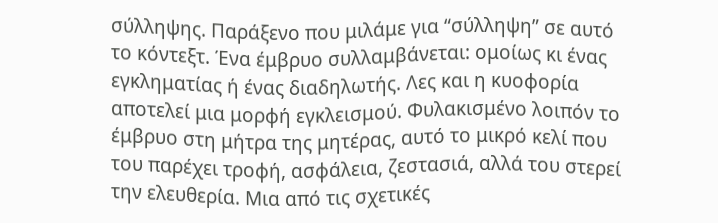σύλληψης. Παράξενο που μιλάμε για “σύλληψη” σε αυτό το κόντεξτ. Ένα έμβρυο συλλαμβάνεται: ομοίως κι ένας εγκληματίας ή ένας διαδηλωτής. Λες και η κυοφορία αποτελεί μια μορφή εγκλεισμού. Φυλακισμένο λοιπόν το έμβρυο στη μήτρα της μητέρας, αυτό το μικρό κελί που του παρέχει τροφή, ασφάλεια, ζεστασιά, αλλά του στερεί την ελευθερία. Μια από τις σχετικές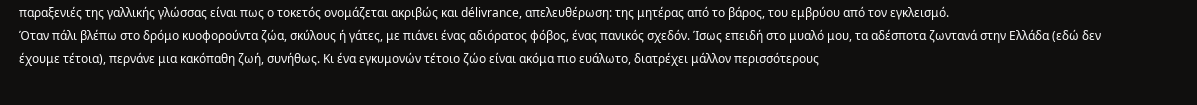παραξενιές της γαλλικής γλώσσας είναι πως ο τοκετός ονομάζεται ακριβώς και délivrance, απελευθέρωση: της μητέρας από το βάρος, του εμβρύου από τον εγκλεισμό.
Όταν πάλι βλέπω στο δρόμο κυοφορούντα ζώα, σκύλους ή γάτες, με πιάνει ένας αδιόρατος φόβος, ένας πανικός σχεδόν. Ίσως επειδή στο μυαλό μου, τα αδέσποτα ζωντανά στην Ελλάδα (εδώ δεν έχουμε τέτοια), περνάνε μια κακόπαθη ζωή, συνήθως. Κι ένα εγκυμονών τέτοιο ζώο είναι ακόμα πιο ευάλωτο, διατρέχει μάλλον περισσότερους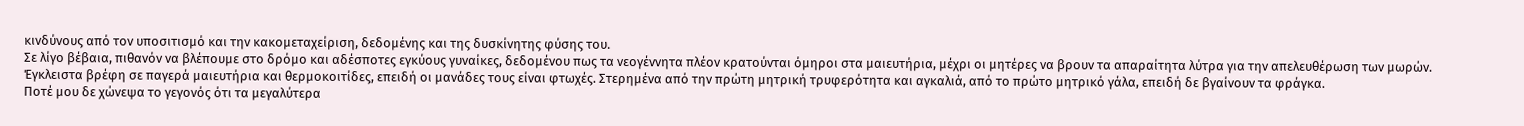κινδύνους από τον υποσιτισμό και την κακομεταχείριση, δεδομένης και της δυσκίνητης φύσης του.
Σε λίγο βέβαια, πιθανόν να βλέπουμε στο δρόμο και αδέσποτες εγκύους γυναίκες, δεδομένου πως τα νεογέννητα πλέον κρατούνται όμηροι στα μαιευτήρια, μέχρι οι μητέρες να βρουν τα απαραίτητα λύτρα για την απελευθέρωση των μωρών. Έγκλειστα βρέφη σε παγερά μαιευτήρια και θερμοκοιτίδες, επειδή οι μανάδες τους είναι φτωχές. Στερημένα από την πρώτη μητρική τρυφερότητα και αγκαλιά, από το πρώτο μητρικό γάλα, επειδή δε βγαίνουν τα φράγκα.
Ποτέ μου δε χώνεψα το γεγονός ότι τα μεγαλύτερα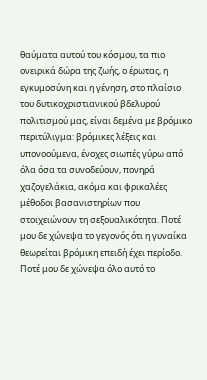θαύματα αυτού του κόσμου, τα πιο ονειρικά δώρα της ζωής, ο έρωτας, η εγκυμοσύνη και η γένηση, στο πλαίσιο του δυτικοχριστιανικού βδελυρού πολιτισμού μας, είναι δεμένα με βρόμικο περιτύλιγμα: βρόμικες λέξεις και υπονοούμενα, ένοχες σιωπές γύρω από όλα όσα τα συνοδεύουν, πονηρά χαζογελάκια, ακόμα και φρικαλέες μέθοδοι βασανιστηρίων που στοιχειώνουν τη σεξουαλικότητα. Ποτέ μου δε χώνεψα το γεγονός ότι η γυναίκα θεωρείται βρόμικη επειδή έχει περίοδο. Ποτέ μου δε χώνεψα όλο αυτό το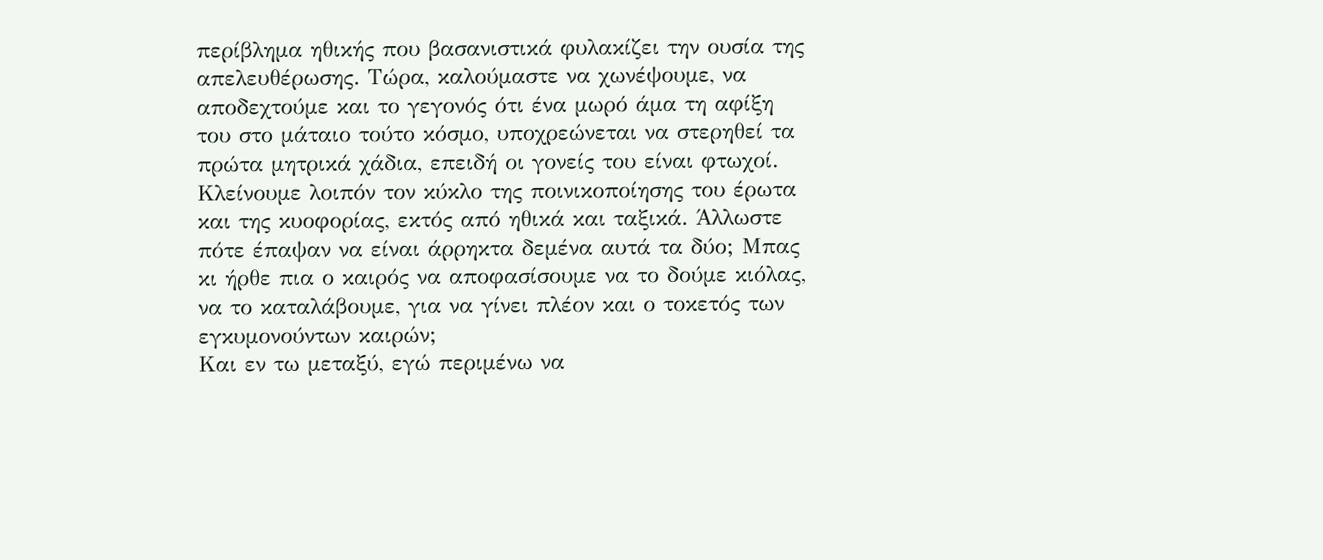περίβλημα ηθικής που βασανιστικά φυλακίζει την ουσία της απελευθέρωσης. Τώρα, καλούμαστε να χωνέψουμε, να αποδεχτούμε και το γεγονός ότι ένα μωρό άμα τη αφίξη του στο μάταιο τούτο κόσμο, υποχρεώνεται να στερηθεί τα πρώτα μητρικά χάδια, επειδή οι γονείς του είναι φτωχοί. Κλείνουμε λοιπόν τον κύκλο της ποινικοποίησης του έρωτα και της κυοφορίας, εκτός από ηθικά και ταξικά. Άλλωστε πότε έπαψαν να είναι άρρηκτα δεμένα αυτά τα δύο; Μπας κι ήρθε πια ο καιρός να αποφασίσουμε να το δούμε κιόλας, να το καταλάβουμε, για να γίνει πλέον και ο τοκετός των εγκυμονούντων καιρών;
Και εν τω μεταξύ, εγώ περιμένω να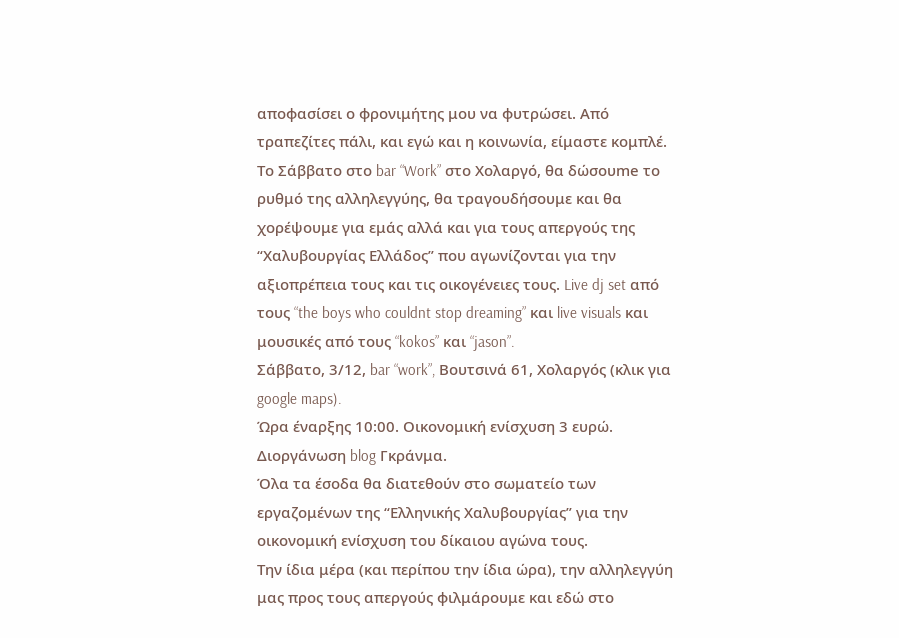αποφασίσει ο φρονιμήτης μου να φυτρώσει. Από τραπεζίτες πάλι, και εγώ και η κοινωνία, είμαστε κομπλέ.
Το Σάββατο στο bar “Work” στο Χολαργό, θα δώσουme το ρυθμό της αλληλεγγύης, θα τραγουδήσουμε και θα χορέψουμε για εμάς αλλά και για τους απεργούς της “Χαλυβουργίας Ελλάδος” που αγωνίζονται για την αξιοπρέπεια τους και τις οικογένειες τους. Live dj set από τους “the boys who couldnt stop dreaming” και live visuals και μουσικές από τους “kokos” και “jason”.
Σάββατο, 3/12, bar “work”, Βουτσινά 61, Χολαργός (κλικ για google maps).
Ώρα έναρξης 10:00. Οικονομική ενίσχυση 3 ευρώ.
Διοργάνωση blog Γκράνμα.
Όλα τα έσοδα θα διατεθούν στο σωματείο των εργαζομένων της “Ελληνικής Χαλυβουργίας” για την οικονομική ενίσχυση του δίκαιου αγώνα τους.
Την ίδια μέρα (και περίπου την ίδια ώρα), την αλληλεγγύη μας προς τους απεργούς φιλμάρουμε και εδώ στο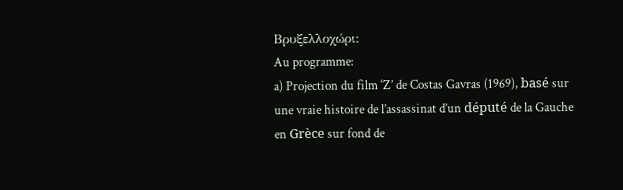Βρυξελλοχώρι:
Au programme:
a) Projection du film ‘Z’ de Costas Gavras (1969), basé sur une vraie histoire de l’assassinat d’un député de la Gauche en Grèce sur fond de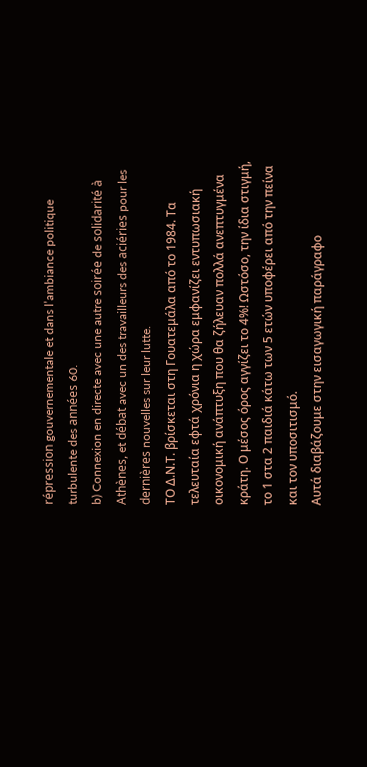répression gouvernementale et dans l’ambiance politique turbulente des années 60.
b) Connexion en directe avec une autre soirée de solidarité à Athènes, et débat avec un des travailleurs des aciéries pour les dernières nouvelles sur leur lutte.
ΤΟ Δ.Ν.Τ. βρίσκεται στη Γουατεμάλα από το 1984. Τα τελευταία εφτά χρόνια η χώρα εμφανίζει εντυπωσιακή οικονομική ανάπτυξη που θα ζήλευαν πολλά ανεπτυγμένα κράτη. Ο μέσος όρος αγγίζει το 4%! Ωστόσο, την ίδια στιγμή, το 1 στα 2 παιδιά κάτω των 5 ετών υποφέρει από την πείνα και τον υποσιτισμό.
Αυτά διαβάζουμε στην εισαγωγική παράγραφο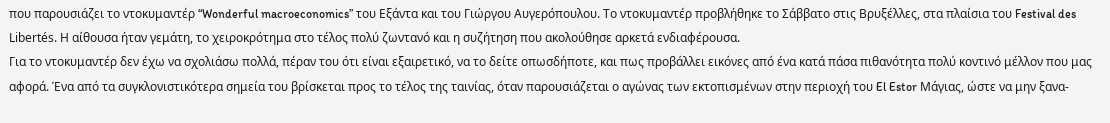που παρουσιάζει το ντοκυμαντέρ “Wonderful macroeconomics” του Εξάντα και του Γιώργου Αυγερόπουλου. Το ντοκυμαντέρ προβλήθηκε το Σάββατο στις Βρυξέλλες, στα πλαίσια του Festival des Libertés. Η αίθουσα ήταν γεμάτη, το χειροκρότημα στο τέλος πολύ ζωντανό και η συζήτηση που ακολούθησε αρκετά ενδιαφέρουσα.
Για το ντοκυμαντέρ δεν έχω να σχολιάσω πολλά, πέραν του ότι είναι εξαιρετικό, να το δείτε οπωσδήποτε, και πως προβάλλει εικόνες από ένα κατά πάσα πιθανότητα πολύ κοντινό μέλλον που μας αφορά. Ένα από τα συγκλονιστικότερα σημεία του βρίσκεται προς το τέλος της ταινίας, όταν παρουσιάζεται ο αγώνας των εκτοπισμένων στην περιοχή του El Estor Μάγιας, ώστε να μην ξανα-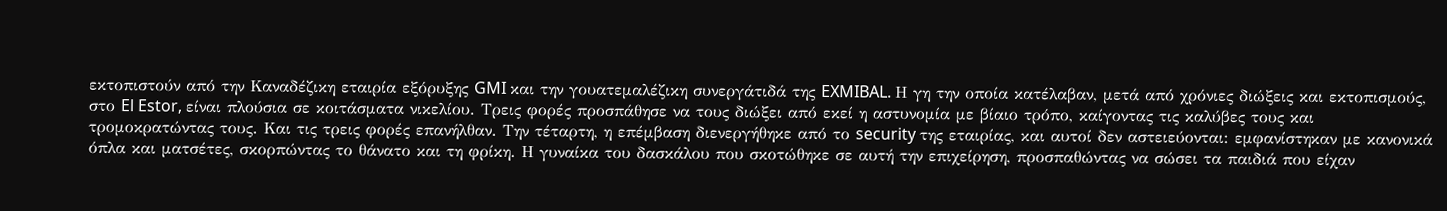εκτοπιστούν από την Καναδέζικη εταιρία εξόρυξης GMI και την γουατεμαλέζικη συνεργάτιδά της EXMIBAL. Η γη την οποία κατέλαβαν, μετά από χρόνιες διώξεις και εκτοπισμούς, στο El Estor, είναι πλούσια σε κοιτάσματα νικελίου. Τρεις φορές προσπάθησε να τους διώξει από εκεί η αστυνομία με βίαιο τρόπο, καίγοντας τις καλύβες τους και τρομοκρατώντας τους. Και τις τρεις φορές επανήλθαν. Την τέταρτη, η επέμβαση διενεργήθηκε από το security της εταιρίας, και αυτοί δεν αστειεύονται: εμφανίστηκαν με κανονικά όπλα και ματσέτες, σκορπώντας το θάνατο και τη φρίκη. Η γυναίκα του δασκάλου που σκοτώθηκε σε αυτή την επιχείρηση, προσπαθώντας να σώσει τα παιδιά που είχαν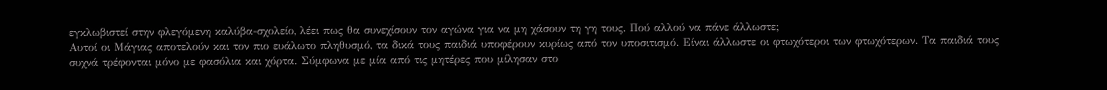εγκλωβιστεί στην φλεγόμενη καλύβα-σχολείο, λέει πως θα συνεχίσουν τον αγώνα για να μη χάσουν τη γη τους. Πού αλλού να πάνε άλλωστε;
Αυτοί οι Μάγιας αποτελούν και τον πιο ευάλωτο πληθυσμό, τα δικά τους παιδιά υποφέρουν κυρίως από τον υποσιτισμό. Είναι άλλωστε οι φτωχότεροι των φτωχότερων. Τα παιδιά τους συχνά τρέφονται μόνο με φασόλια και χόρτα. Σύμφωνα με μία από τις μητέρες που μίλησαν στο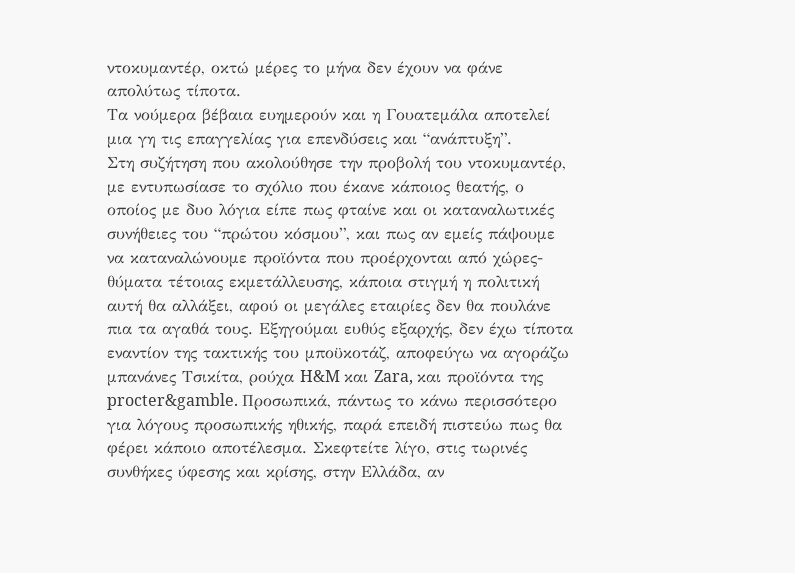ντοκυμαντέρ, οκτώ μέρες το μήνα δεν έχουν να φάνε απολύτως τίποτα.
Τα νούμερα βέβαια ευημερούν και η Γουατεμάλα αποτελεί μια γη τις επαγγελίας για επενδύσεις και “ανάπτυξη”.
Στη συζήτηση που ακολούθησε την προβολή του ντοκυμαντέρ, με εντυπωσίασε το σχόλιο που έκανε κάποιος θεατής, ο οποίος με δυο λόγια είπε πως φταίνε και οι καταναλωτικές συνήθειες του “πρώτου κόσμου”, και πως αν εμείς πάψουμε να καταναλώνουμε προϊόντα που προέρχονται από χώρες-θύματα τέτοιας εκμετάλλευσης, κάποια στιγμή η πολιτική αυτή θα αλλάξει, αφού οι μεγάλες εταιρίες δεν θα πουλάνε πια τα αγαθά τους. Εξηγούμαι ευθύς εξαρχής, δεν έχω τίποτα εναντίον της τακτικής του μποϋκοτάζ, αποφεύγω να αγοράζω μπανάνες Τσικίτα, ρούχα H&M και Zara, και προϊόντα της procter&gamble. Προσωπικά, πάντως το κάνω περισσότερο για λόγους προσωπικής ηθικής, παρά επειδή πιστεύω πως θα φέρει κάποιο αποτέλεσμα. Σκεφτείτε λίγο, στις τωρινές συνθήκες ύφεσης και κρίσης, στην Ελλάδα, αν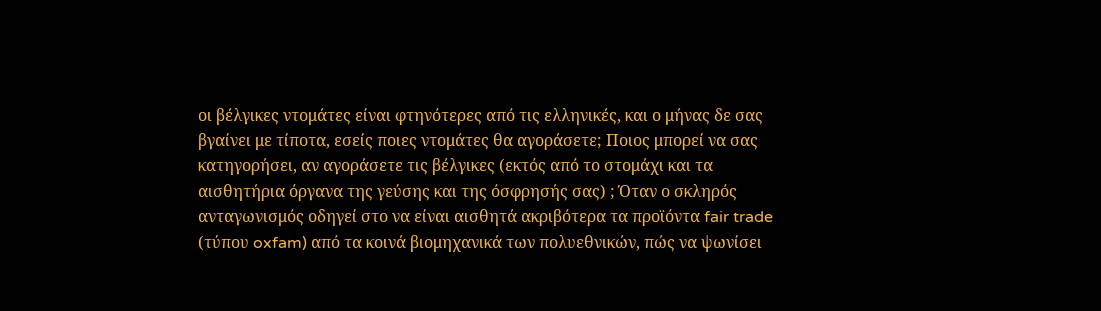οι βέλγικες ντομάτες είναι φτηνότερες από τις ελληνικές, και ο μήνας δε σας βγαίνει με τίποτα, εσείς ποιες ντομάτες θα αγοράσετε; Ποιος μπορεί να σας κατηγορήσει, αν αγοράσετε τις βέλγικες (εκτός από το στομάχι και τα αισθητήρια όργανα της γεύσης και της όσφρησής σας) ; Όταν ο σκληρός ανταγωνισμός οδηγεί στο να είναι αισθητά ακριβότερα τα προϊόντα fair trade (τύπου oxfam) από τα κοινά βιομηχανικά των πολυεθνικών, πώς να ψωνίσει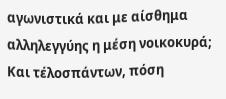αγωνιστικά και με αίσθημα αλληλεγγύης η μέση νοικοκυρά; Και τέλοσπάντων, πόση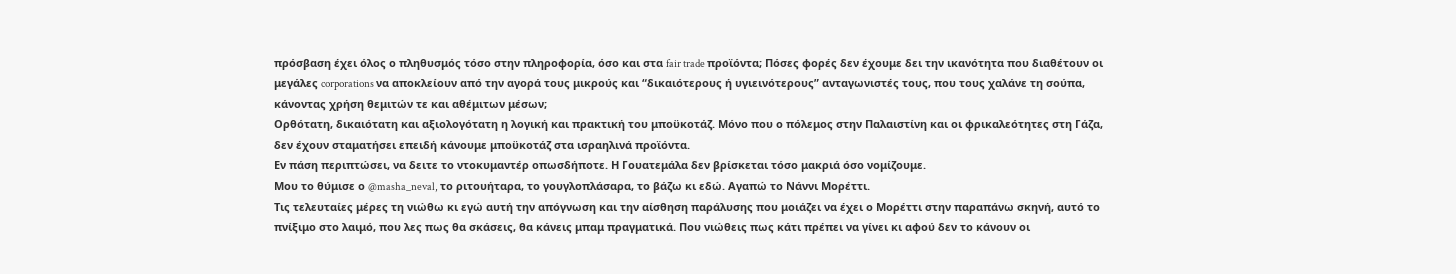πρόσβαση έχει όλος ο πληθυσμός τόσο στην πληροφορία, όσο και στα fair trade προϊόντα; Πόσες φορές δεν έχουμε δει την ικανότητα που διαθέτουν οι μεγάλες corporations να αποκλείουν από την αγορά τους μικρούς και “δικαιότερους ή υγιεινότερους” ανταγωνιστές τους, που τους χαλάνε τη σούπα, κάνοντας χρήση θεμιτών τε και αθέμιτων μέσων;
Ορθότατη, δικαιότατη και αξιολογότατη η λογική και πρακτική του μποϋκοτάζ. Μόνο που ο πόλεμος στην Παλαιστίνη και οι φρικαλεότητες στη Γάζα, δεν έχουν σταματήσει επειδή κάνουμε μποϋκοτάζ στα ισραηλινά προϊόντα.
Εν πάση περιπτώσει, να δειτε το ντοκυμαντέρ οπωσδήποτε. Η Γουατεμάλα δεν βρίσκεται τόσο μακριά όσο νομίζουμε.
Μου το θύμισε ο @masha_neval, το ριτουήταρα, το γουγλοπλάσαρα, το βάζω κι εδώ. Αγαπώ το Νάννι Μορέττι.
Τις τελευταίες μέρες τη νιώθω κι εγώ αυτή την απόγνωση και την αίσθηση παράλυσης που μοιάζει να έχει ο Μορέττι στην παραπάνω σκηνή, αυτό το πνίξιμο στο λαιμό, που λες πως θα σκάσεις, θα κάνεις μπαμ πραγματικά. Που νιώθεις πως κάτι πρέπει να γίνει κι αφού δεν το κάνουν οι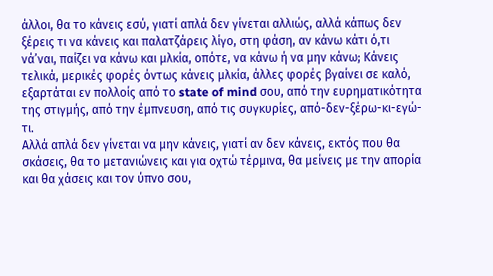άλλοι, θα το κάνεις εσύ, γιατί απλά δεν γίνεται αλλιώς, αλλά κάπως δεν ξέρεις τι να κάνεις και παλατζάρεις λίγο, στη φάση, αν κάνω κάτι ό,τι νά’ναι, παίζει να κάνω και μλκία, οπότε, να κάνω ή να μην κάνω; Κάνεις τελικά, μερικές φορές όντως κάνεις μλκία, άλλες φορές βγαίνει σε καλό, εξαρτάται εν πολλοίς από το state of mind σου, από την ευρηματικότητα της στιγμής, από την έμπνευση, από τις συγκυρίες, από-δεν-ξέρω-κι-εγώ-τι.
Αλλά απλά δεν γίνεται να μην κάνεις, γιατί αν δεν κάνεις, εκτός που θα σκάσεις, θα το μετανιώνεις και για οχτώ τέρμινα, θα μείνεις με την απορία και θα χάσεις και τον ύπνο σου,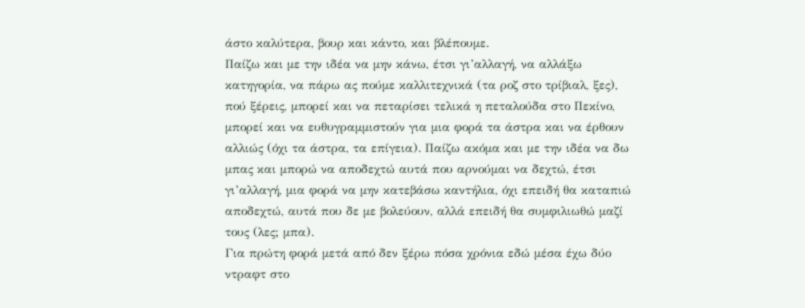άστο καλύτερα, βουρ και κάντο, και βλέπουμε.
Παίζω και με την ιδέα να μην κάνω, έτσι γι’αλλαγή, να αλλάξω κατηγορία, να πάρω ας πούμε καλλιτεχνικά (τα ροζ στο τρίβιαλ, ξες), πού ξέρεις, μπορεί και να πεταρίσει τελικά η πεταλούδα στο Πεκίνο, μπορεί και να ευθυγραμμιστούν για μια φορά τα άστρα και να έρθουν αλλιώς (όχι τα άστρα, τα επίγεια). Παίζω ακόμα και με την ιδέα να δω μπας και μπορώ να αποδεχτώ αυτά που αρνούμαι να δεχτώ, έτσι γι’αλλαγή, μια φορά να μην κατεβάσω καντήλια, όχι επειδή θα καταπιώ αποδεχτώ, αυτά που δε με βολεύουν, αλλά επειδή θα συμφιλιωθώ μαζί τους (λες; μπα).
Για πρώτη φορά μετά από δεν ξέρω πόσα χρόνια εδώ μέσα έχω δύο ντραφτ στο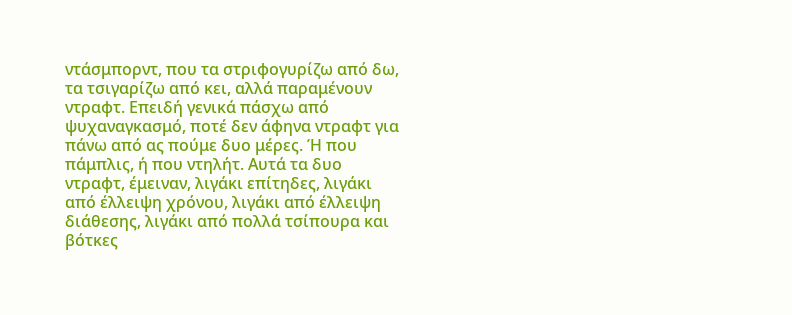ντάσμπορντ, που τα στριφογυρίζω από δω, τα τσιγαρίζω από κει, αλλά παραμένουν ντραφτ. Επειδή γενικά πάσχω από ψυχαναγκασμό, ποτέ δεν άφηνα ντραφτ για πάνω από ας πούμε δυο μέρες. Ή που πάμπλις, ή που ντηλήτ. Αυτά τα δυο ντραφτ, έμειναν, λιγάκι επίτηδες, λιγάκι από έλλειψη χρόνου, λιγάκι από έλλειψη διάθεσης, λιγάκι από πολλά τσίπουρα και βότκες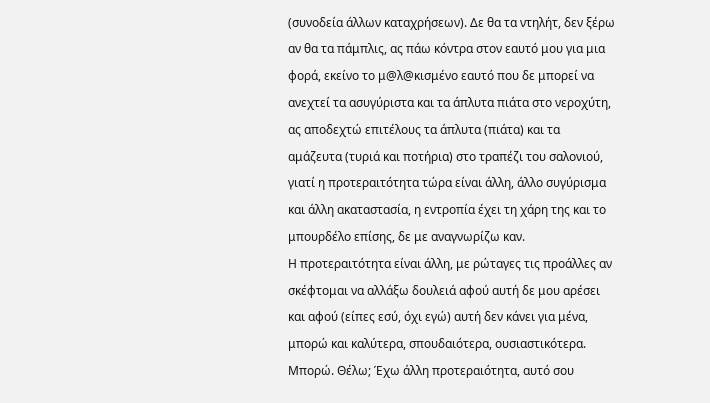(συνοδεία άλλων καταχρήσεων). Δε θα τα ντηλήτ, δεν ξέρω αν θα τα πάμπλις, ας πάω κόντρα στον εαυτό μου για μια φορά, εκείνο το μ@λ@κισμένο εαυτό που δε μπορεί να ανεχτεί τα ασυγύριστα και τα άπλυτα πιάτα στο νεροχύτη, ας αποδεχτώ επιτέλους τα άπλυτα (πιάτα) και τα αμάζευτα (τυριά και ποτήρια) στο τραπέζι του σαλονιού, γιατί η προτεραιτότητα τώρα είναι άλλη, άλλο συγύρισμα και άλλη ακαταστασία, η εντροπία έχει τη χάρη της και το μπουρδέλο επίσης, δε με αναγνωρίζω καν.
Η προτεραιτότητα είναι άλλη, με ρώταγες τις προάλλες αν σκέφτομαι να αλλάξω δουλειά αφού αυτή δε μου αρέσει και αφού (είπες εσύ, όχι εγώ) αυτή δεν κάνει για μένα, μπορώ και καλύτερα, σπουδαιότερα, ουσιαστικότερα. Μπορώ. Θέλω; Έχω άλλη προτεραιότητα, αυτό σου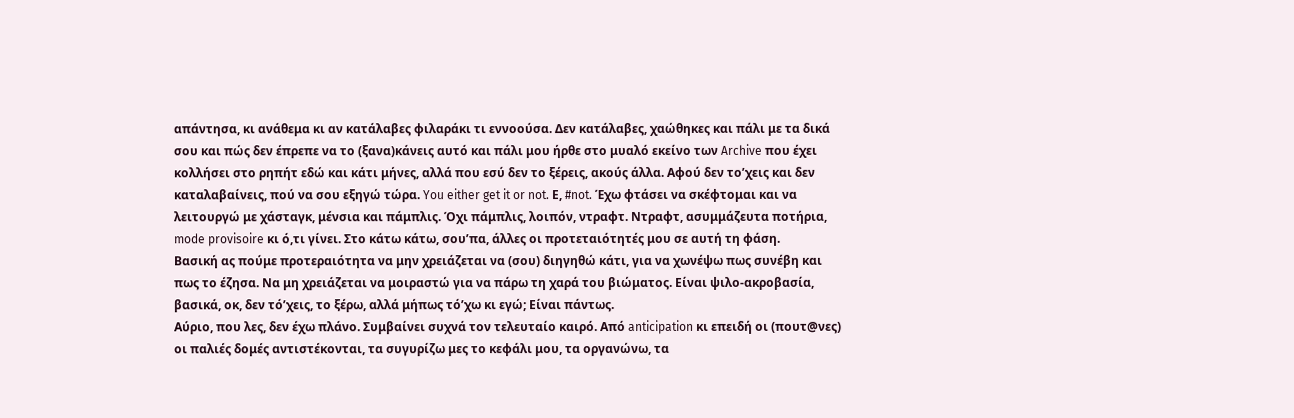απάντησα, κι ανάθεμα κι αν κατάλαβες φιλαράκι τι εννοούσα. Δεν κατάλαβες, χαώθηκες και πάλι με τα δικά σου και πώς δεν έπρεπε να το (ξανα)κάνεις αυτό και πάλι μου ήρθε στο μυαλό εκείνο των Archive που έχει κολλήσει στο ρηπήτ εδώ και κάτι μήνες, αλλά που εσύ δεν το ξέρεις, ακούς άλλα. Αφού δεν το’χεις και δεν καταλαβαίνεις, πού να σου εξηγώ τώρα. You either get it or not. Ε, #not. Έχω φτάσει να σκέφτομαι και να λειτουργώ με χάσταγκ, μένσια και πάμπλις. Όχι πάμπλις, λοιπόν, ντραφτ. Ντραφτ, ασυμμάζευτα ποτήρια, mode provisoire κι ό,τι γίνει. Στο κάτω κάτω, σου’πα, άλλες οι προτεταιότητές μου σε αυτή τη φάση.
Βασική ας πούμε προτεραιότητα να μην χρειάζεται να (σου) διηγηθώ κάτι, για να χωνέψω πως συνέβη και πως το έζησα. Να μη χρειάζεται να μοιραστώ για να πάρω τη χαρά του βιώματος. Είναι ψιλο-ακροβασία, βασικά, οκ, δεν τό’χεις, το ξέρω, αλλά μήπως τό’χω κι εγώ; Είναι πάντως.
Αύριο, που λες, δεν έχω πλάνο. Συμβαίνει συχνά τον τελευταίο καιρό. Από anticipation κι επειδή οι (πουτ@νες) οι παλιές δομές αντιστέκονται, τα συγυρίζω μες το κεφάλι μου, τα οργανώνω, τα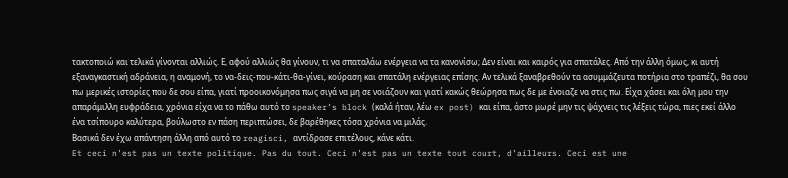τακτοποιώ και τελικά γίνονται αλλιώς. Ε, αφού αλλιώς θα γίνουν, τι να σπαταλάω ενέργεια να τα κανονίσω; Δεν είναι και καιρός για σπατάλες. Από την άλλη όμως, κι αυτή εξαναγκαστική αδράνεια, η αναμονή, το να-δεις-που-κάτι-θα-γίνει, κούραση και σπατάλη ενέργειας επίσης. Αν τελικά ξαναβρεθούν τα ασυμμάζευτα ποτήρια στο τραπέζι, θα σου πω μερικές ιστορίες που δε σου είπα, γιατί προοικονόμησα πως σιγά να μη σε νοιάζουν και γιατί κακώς θεώρησα πως δε με ένοιαζε να στις πω. Είχα χάσει και όλη μου την απαράμιλλη ευφράδεια, χρόνια είχα να το πάθω αυτό το speaker’s block (καλά ήταν, λέω ex post) και είπα, άστο μωρέ μην τις ψάχνεις τις λέξεις τώρα, πιες εκεί άλλο ένα τσίπουρο καλύτερα, βούλωστο εν πάση περιπτώσει, δε βαρέθηκες τόσα χρόνια να μιλάς.
Βασικά δεν έχω απάντηση άλλη από αυτό το reagisci, αντίδρασε επιτέλους, κάνε κάτι.
Et ceci n’est pas un texte politique. Pas du tout. Ceci n’est pas un texte tout court, d’ailleurs. Ceci est une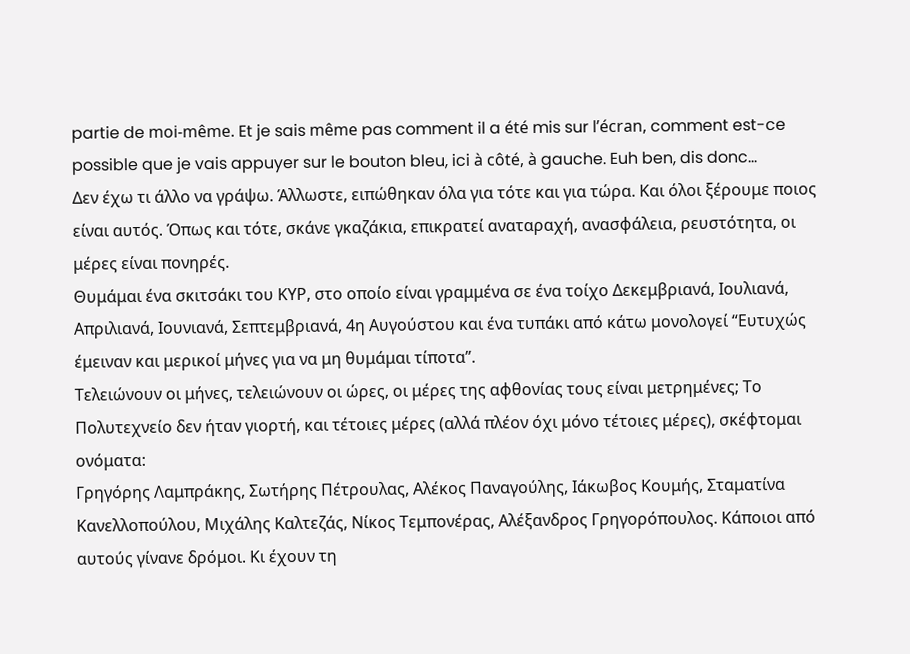partie de moi-même. Et je sais même pas comment il a été mis sur l’écran, comment est-ce possible que je vais appuyer sur le bouton bleu, ici à côté, à gauche. Euh ben, dis donc…
Δεν έχω τι άλλο να γράψω. Άλλωστε, ειπώθηκαν όλα για τότε και για τώρα. Και όλοι ξέρουμε ποιος είναι αυτός. Όπως και τότε, σκάνε γκαζάκια, επικρατεί αναταραχή, ανασφάλεια, ρευστότητα, οι μέρες είναι πονηρές.
Θυμάμαι ένα σκιτσάκι του ΚΥΡ, στο οποίο είναι γραμμένα σε ένα τοίχο Δεκεμβριανά, Ιουλιανά, Απριλιανά, Ιουνιανά, Σεπτεμβριανά, 4η Αυγούστου και ένα τυπάκι από κάτω μονολογεί “Ευτυχώς έμειναν και μερικοί μήνες για να μη θυμάμαι τίποτα”.
Τελειώνουν οι μήνες, τελειώνουν οι ώρες, οι μέρες της αφθονίας τους είναι μετρημένες; Το Πολυτεχνείο δεν ήταν γιορτή, και τέτοιες μέρες (αλλά πλέον όχι μόνο τέτοιες μέρες), σκέφτομαι ονόματα:
Γρηγόρης Λαμπράκης, Σωτήρης Πέτρουλας, Αλέκος Παναγούλης, Ιάκωβος Κουμής, Σταματίνα Κανελλοπούλου, Μιχάλης Καλτεζάς, Νίκος Τεμπονέρας, Αλέξανδρος Γρηγορόπουλος. Κάποιοι από αυτούς γίνανε δρόμοι. Κι έχουν τη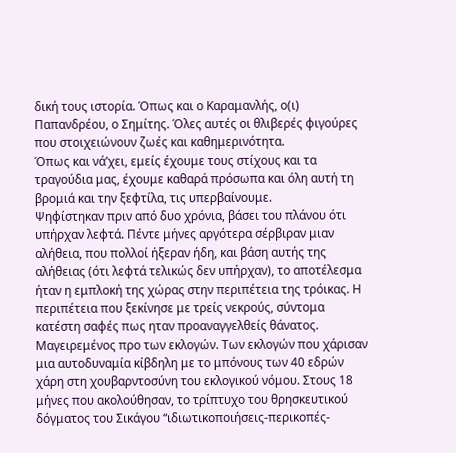δική τους ιστορία. Όπως και ο Καραμανλής, ο(ι) Παπανδρέου, ο Σημίτης. Όλες αυτές οι θλιβερές φιγούρες που στοιχειώνουν ζωές και καθημερινότητα.
Όπως και νά’χει, εμείς έχουμε τους στίχους και τα τραγούδια μας, έχουμε καθαρά πρόσωπα και όλη αυτή τη βρομιά και την ξεφτίλα, τις υπερβαίνουμε.
Ψηφίστηκαν πριν από δυο χρόνια, βάσει του πλάνου ότι υπήρχαν λεφτά. Πέντε μήνες αργότερα σέρβιραν μιαν αλήθεια, που πολλοί ήξεραν ήδη, και βάση αυτής της αλήθειας (ότι λεφτά τελικώς δεν υπήρχαν), το αποτέλεσμα ήταν η εμπλοκή της χώρας στην περιπέτεια της τρόικας. Η περιπέτεια που ξεκίνησε με τρείς νεκρούς, σύντομα κατέστη σαφές πως ηταν προαναγγελθείς θάνατος. Μαγειρεμένος προ των εκλογών. Των εκλογών που χάρισαν μια αυτοδυναμία κίβδηλη με το μπόνους των 40 εδρών χάρη στη χουβαρντοσύνη του εκλογικού νόμου. Στους 18 μήνες που ακολούθησαν, το τρίπτυχο του θρησκευτικού δόγματος του Σικάγου “ιδιωτικοποιήσεις-περικοπές-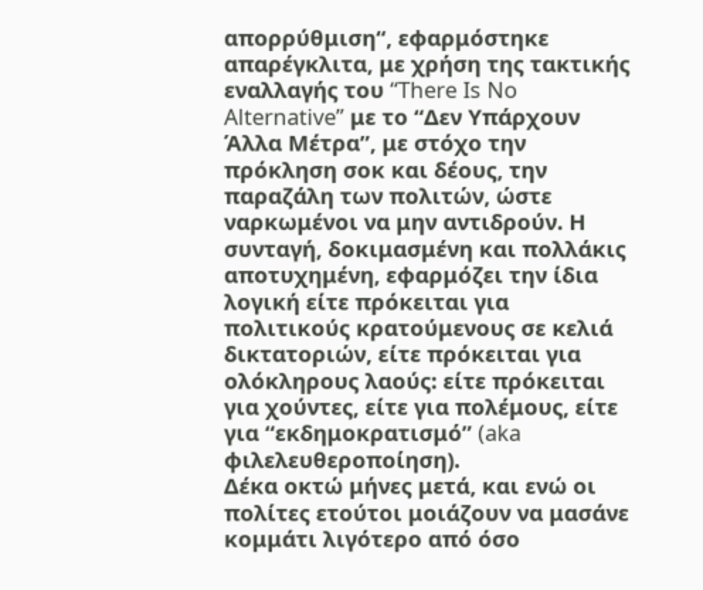απορρύθμιση“, εφαρμόστηκε απαρέγκλιτα, με χρήση της τακτικής εναλλαγής του “There Is No Alternative” με το “Δεν Υπάρχουν Άλλα Μέτρα”, με στόχο την πρόκληση σοκ και δέους, την παραζάλη των πολιτών, ώστε ναρκωμένοι να μην αντιδρούν. Η συνταγή, δοκιμασμένη και πολλάκις αποτυχημένη, εφαρμόζει την ίδια λογική είτε πρόκειται για πολιτικούς κρατούμενους σε κελιά δικτατοριών, είτε πρόκειται για ολόκληρους λαούς: είτε πρόκειται για χούντες, είτε για πολέμους, είτε για “εκδημοκρατισμό” (aka φιλελευθεροποίηση).
Δέκα οκτώ μήνες μετά, και ενώ οι πολίτες ετούτοι μοιάζουν να μασάνε κομμάτι λιγότερο από όσο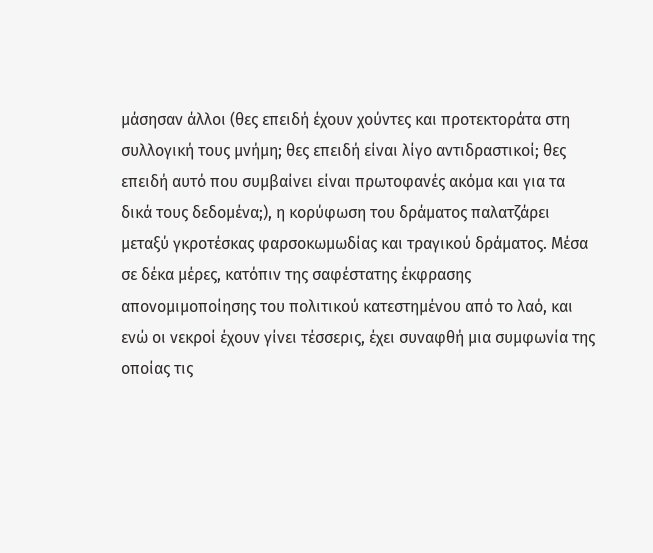μάσησαν άλλοι (θες επειδή έχουν χούντες και προτεκτοράτα στη συλλογική τους μνήμη; θες επειδή είναι λίγο αντιδραστικοί; θες επειδή αυτό που συμβαίνει είναι πρωτοφανές ακόμα και για τα δικά τους δεδομένα;), η κορύφωση του δράματος παλατζάρει μεταξύ γκροτέσκας φαρσοκωμωδίας και τραγικού δράματος. Μέσα σε δέκα μέρες, κατόπιν της σαφέστατης έκφρασης απονομιμοποίησης του πολιτικού κατεστημένου από το λαό, και ενώ οι νεκροί έχουν γίνει τέσσερις, έχει συναφθή μια συμφωνία της οποίας τις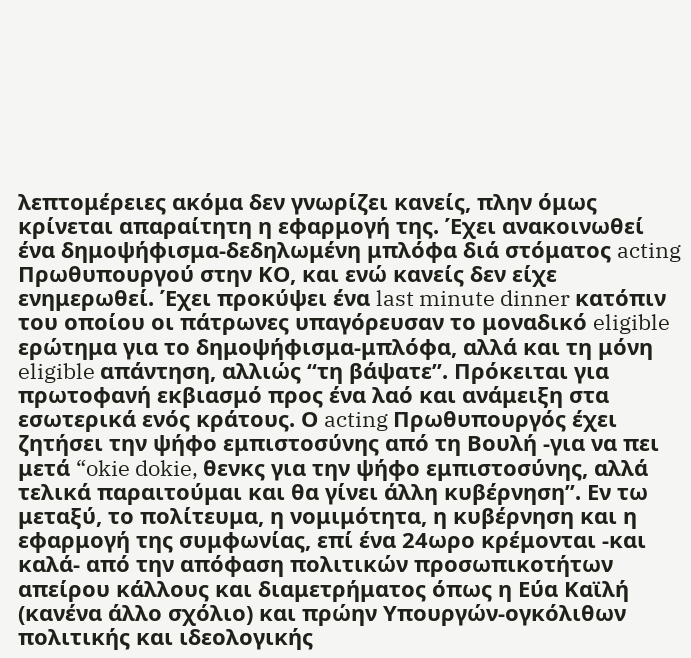λεπτομέρειες ακόμα δεν γνωρίζει κανείς, πλην όμως κρίνεται απαραίτητη η εφαρμογή της. Έχει ανακοινωθεί ένα δημοψήφισμα-δεδηλωμένη μπλόφα διά στόματος acting Πρωθυπουργού στην ΚΟ, και ενώ κανείς δεν είχε ενημερωθεί. Έχει προκύψει ένα last minute dinner κατόπιν του οποίου οι πάτρωνες υπαγόρευσαν το μοναδικό eligible ερώτημα για το δημοψήφισμα-μπλόφα, αλλά και τη μόνη eligible απάντηση, αλλιώς “τη βάψατε”. Πρόκειται για πρωτοφανή εκβιασμό προς ένα λαό και ανάμειξη στα εσωτερικά ενός κράτους. Ο acting Πρωθυπουργός έχει ζητήσει την ψήφο εμπιστοσύνης από τη Βουλή -για να πει μετά “okie dokie, θενκς για την ψήφο εμπιστοσύνης, αλλά τελικά παραιτούμαι και θα γίνει άλλη κυβέρνηση”. Εν τω μεταξύ, το πολίτευμα, η νομιμότητα, η κυβέρνηση και η εφαρμογή της συμφωνίας, επί ένα 24ωρο κρέμονται -και καλά- από την απόφαση πολιτικών προσωπικοτήτων απείρου κάλλους και διαμετρήματος όπως η Εύα Καϊλή (κανένα άλλο σχόλιο) και πρώην Υπουργών-ογκόλιθων πολιτικής και ιδεολογικής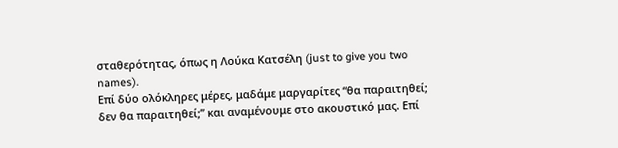σταθερότητας, όπως η Λούκα Κατσέλη (just to give you two names).
Eπί δύο ολόκληρες μέρες, μαδάμε μαργαρίτες “θα παραιτηθεί; δεν θα παραιτηθεί;” και αναμένουμε στο ακουστικό μας. Επί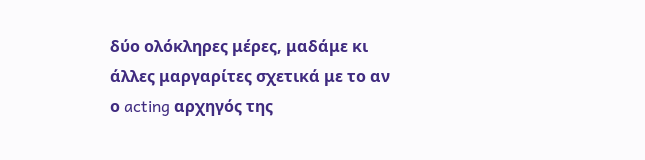δύο ολόκληρες μέρες, μαδάμε κι άλλες μαργαρίτες σχετικά με το αν ο acting αρχηγός της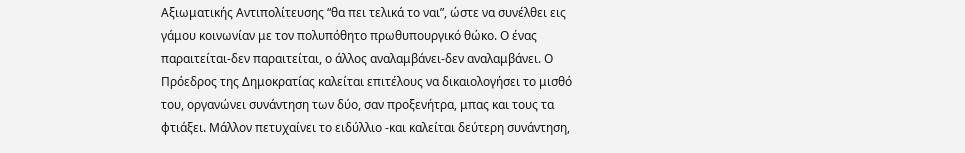Αξιωματικής Αντιπολίτευσης “θα πει τελικά το ναι”, ώστε να συνέλθει εις γάμου κοινωνίαν με τον πολυπόθητο πρωθυπουργικό θώκο. Ο ένας παραιτείται-δεν παραιτείται, ο άλλος αναλαμβάνει-δεν αναλαμβάνει. Ο Πρόεδρος της Δημοκρατίας καλείται επιτέλους να δικαιολογήσει το μισθό του, οργανώνει συνάντηση των δύο, σαν προξενήτρα, μπας και τους τα φτιάξει. Μάλλον πετυχαίνει το ειδύλλιο -και καλείται δεύτερη συνάντηση,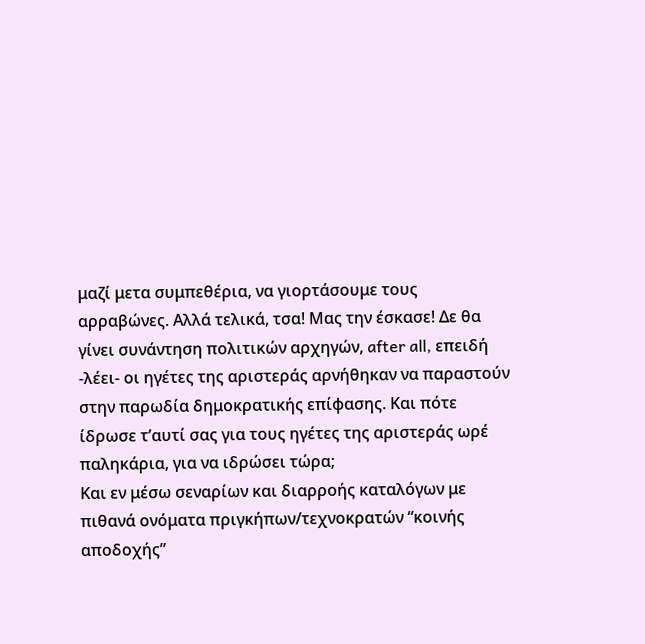μαζί μετα συμπεθέρια, να γιορτάσουμε τους αρραβώνες. Αλλά τελικά, τσα! Μας την έσκασε! Δε θα γίνει συνάντηση πολιτικών αρχηγών, after all, επειδή -λέει- οι ηγέτες της αριστεράς αρνήθηκαν να παραστούν στην παρωδία δημοκρατικής επίφασης. Και πότε ίδρωσε τ’αυτί σας για τους ηγέτες της αριστεράς ωρέ παληκάρια, για να ιδρώσει τώρα;
Και εν μέσω σεναρίων και διαρροής καταλόγων με πιθανά ονόματα πριγκήπων/τεχνοκρατών “κοινής αποδοχής”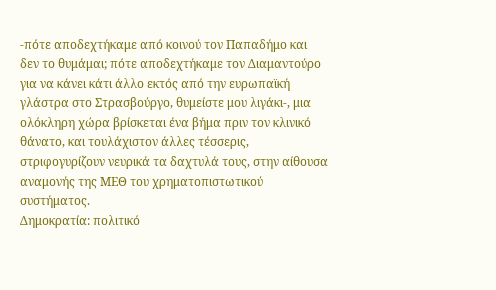-πότε αποδεχτήκαμε από κοινού τον Παπαδήμο και δεν το θυμάμαι; πότε αποδεχτήκαμε τον Διαμαντούρο για να κάνει κάτι άλλο εκτός από την ευρωπαϊκή γλάστρα στο Στρασβούργο, θυμείστε μου λιγάκι-, μια ολόκληρη χώρα βρίσκεται ένα βήμα πριν τον κλινικό θάνατο, και τουλάχιστον άλλες τέσσερις, στριφογυρίζουν νευρικά τα δαχτυλά τους, στην αίθουσα αναμονής της ΜΕΘ του χρηματοπιστωτικού συστήματος.
Δημοκρατία: πολιτικό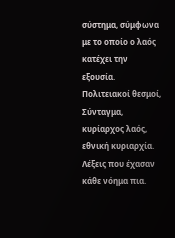σύστημα, σύμφωνα με το οποίο ο λαός κατέχει την εξουσία. Πολιτειακοί θεσμοί, Σύνταγμα, κυρίαρχος λαός, εθνική κυριαρχία. Λέξεις που έχασαν κάθε νόημα πια.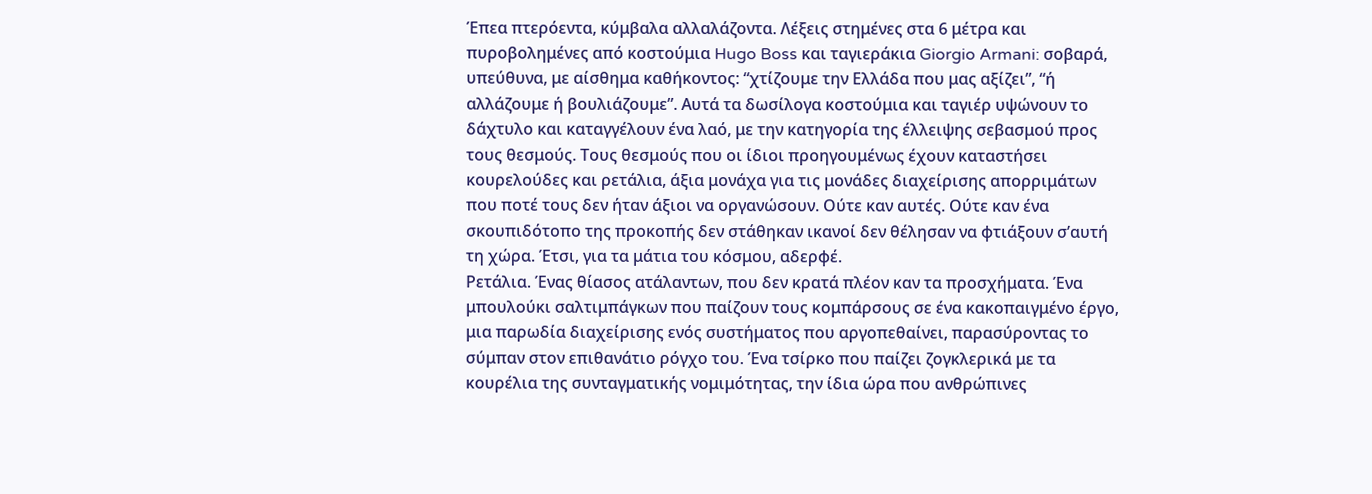Έπεα πτερόεντα, κύμβαλα αλλαλάζοντα. Λέξεις στημένες στα 6 μέτρα και πυροβολημένες από κοστούμια Hugo Boss και ταγιεράκια Giorgio Armani: σοβαρά, υπεύθυνα, με αίσθημα καθήκοντος: “χτίζουμε την Ελλάδα που μας αξίζει”, “ή αλλάζουμε ή βουλιάζουμε”. Αυτά τα δωσίλογα κοστούμια και ταγιέρ υψώνουν το δάχτυλο και καταγγέλουν ένα λαό, με την κατηγορία της έλλειψης σεβασμού προς τους θεσμούς. Τους θεσμούς που οι ίδιοι προηγουμένως έχουν καταστήσει κουρελούδες και ρετάλια, άξια μονάχα για τις μονάδες διαχείρισης απορριμάτων που ποτέ τους δεν ήταν άξιοι να οργανώσουν. Ούτε καν αυτές. Ούτε καν ένα σκουπιδότοπο της προκοπής δεν στάθηκαν ικανοί δεν θέλησαν να φτιάξουν σ’αυτή τη χώρα. Έτσι, για τα μάτια του κόσμου, αδερφέ.
Ρετάλια. Ένας θίασος ατάλαντων, που δεν κρατά πλέον καν τα προσχήματα. Ένα μπουλούκι σαλτιμπάγκων που παίζουν τους κομπάρσους σε ένα κακοπαιγμένο έργο, μια παρωδία διαχείρισης ενός συστήματος που αργοπεθαίνει, παρασύροντας το σύμπαν στον επιθανάτιο ρόγχο του. Ένα τσίρκο που παίζει ζογκλερικά με τα κουρέλια της συνταγματικής νομιμότητας, την ίδια ώρα που ανθρώπινες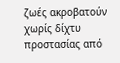ζωές ακροβατούν χωρίς δίχτυ προστασίας από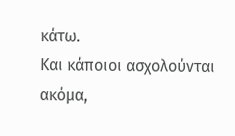κάτω.
Και κάποιοι ασχολούνται ακόμα,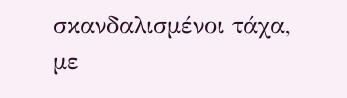σκανδαλισμένοι τάχα, με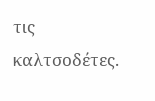τις καλτσοδέτες.